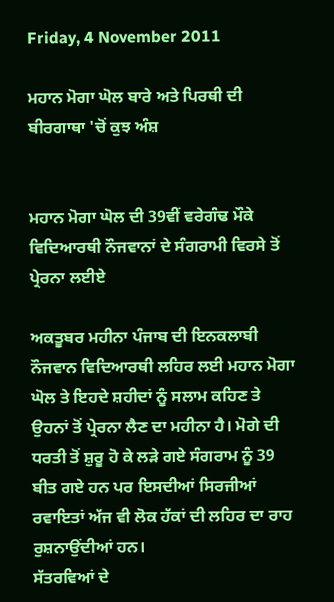Friday, 4 November 2011

ਮਹਾਨ ਮੋਗਾ ਘੋਲ ਬਾਰੇ ਅਤੇ ਪਿਰਥੀ ਦੀ ਬੀਰਗਾਥਾ 'ਚੋਂ ਕੁਝ ਅੰਸ਼


ਮਹਾਨ ਮੋਗਾ ਘੋਲ ਦੀ 39ਵੀਂ ਵਰੇਗੰਢ ਮੌਕੇ
ਵਿਦਿਆਰਥੀ ਨੌਜਵਾਨਾਂ ਦੇ ਸੰਗਰਾਮੀ ਵਿਰਸੇ ਤੋਂ ਪ੍ਰੇਰਨਾ ਲਈਏ

ਅਕਤੂਬਰ ਮਹੀਨਾ ਪੰਜਾਬ ਦੀ ਇਨਕਲਾਬੀ ਨੌਜਵਾਨ ਵਿਦਿਆਰਥੀ ਲਹਿਰ ਲਈ ਮਹਾਨ ਮੋਗਾ ਘੋਲ ਤੇ ਇਹਦੇ ਸ਼ਹੀਦਾਂ ਨੂੰ ਸਲਾਮ ਕਹਿਣ ਤੇ ਉਹਨਾਂ ਤੋਂ ਪ੍ਰੇਰਨਾ ਲੈਣ ਦਾ ਮਹੀਨਾ ਹੈ। ਮੋਗੇ ਦੀ ਧਰਤੀ ਤੋਂ ਸ਼ੁਰੂ ਹੋ ਕੇ ਲੜੇ ਗਏ ਸੰਗਰਾਮ ਨੂੰ 39 ਬੀਤ ਗਏ ਹਨ ਪਰ ਇਸਦੀਆਂ ਸਿਰਜੀਆਂ ਰਵਾਇਤਾਂ ਅੱਜ ਵੀ ਲੋਕ ਹੱਕਾਂ ਦੀ ਲਹਿਰ ਦਾ ਰਾਹ ਰੁਸ਼ਨਾਉਂਦੀਆਂ ਹਨ।
ਸੱਤਰਵਿਆਂ ਦੇ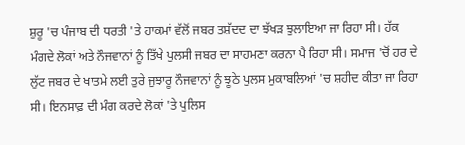ਸ਼ੁਰੂ 'ਚ ਪੰਜਾਬ ਦੀ ਧਰਤੀ 'ਤੇ ਹਾਕਮਾਂ ਵੱਲੋਂ ਜਬਰ ਤਸ਼ੱਦਦ ਦਾ ਝੱਖੜ ਝੁਲਾਇਆ ਜਾ ਰਿਹਾ ਸੀ। ਹੱਕ ਮੰਗਦੇ ਲੋਕਾਂ ਅਤੇ ਨੌਜਵਾਨਾਂ ਨੂੰ ਤਿੱਖੇ ਪੁਲਸੀ ਜਬਰ ਦਾ ਸਾਹਮਣਾ ਕਰਨਾ ਪੈ ਰਿਹਾ ਸੀ। ਸਮਾਜ 'ਚੋਂ ਹਰ ਦੇ ਲੁੱਟ ਜਬਰ ਦੇ ਖਾਤਮੇ ਲਈ ਤੁਰੇ ਜੁਝਾਰੂ ਨੌਜਵਾਨਾਂ ਨੂੰ ਝੂਠੇ ਪੁਲਸ ਮੁਕਾਬਲਿਆਂ 'ਚ ਸ਼ਹੀਦ ਕੀਤਾ ਜਾ ਰਿਹਾ ਸੀ। ਇਨਸਾਫ਼ ਦੀ ਮੰਗ ਕਰਦੇ ਲੋਕਾਂ 'ਤੇ ਪੁਲਿਸ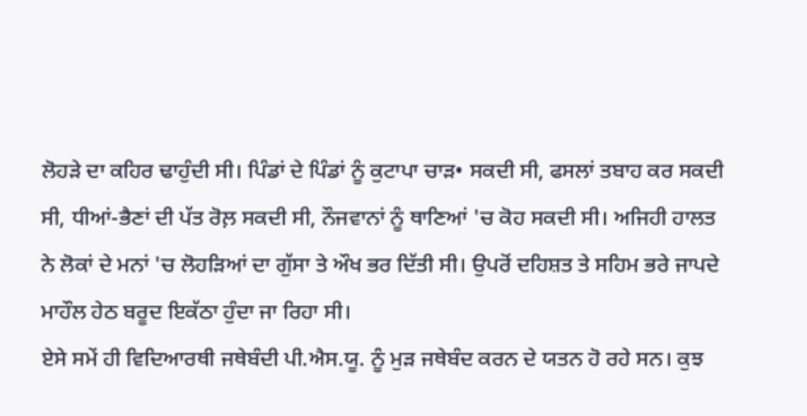ਲੋਹੜੇ ਦਾ ਕਹਿਰ ਢਾਹੁੰਦੀ ਸੀ। ਪਿੰਡਾਂ ਦੇ ਪਿੰਡਾਂ ਨੂੰ ਕੁਟਾਪਾ ਚਾੜ• ਸਕਦੀ ਸੀ, ਫਸਲਾਂ ਤਬਾਹ ਕਰ ਸਕਦੀ ਸੀ, ਧੀਆਂ-ਭੈਣਾਂ ਦੀ ਪੱਤ ਰੋਲ਼ ਸਕਦੀ ਸੀ, ਨੌਜਵਾਨਾਂ ਨੂੰ ਥਾਣਿਆਂ 'ਚ ਕੋਹ ਸਕਦੀ ਸੀ। ਅਜਿਹੀ ਹਾਲਤ ਨੇ ਲੋਕਾਂ ਦੇ ਮਨਾਂ 'ਚ ਲੋਹੜਿਆਂ ਦਾ ਗੁੱਸਾ ਤੇ ਔਖ ਭਰ ਦਿੱਤੀ ਸੀ। ਉਪਰੋਂ ਦਹਿਸ਼ਤ ਤੇ ਸਹਿਮ ਭਰੇ ਜਾਪਦੇ ਮਾਹੌਲ ਹੇਠ ਬਰੂਦ ਇਕੱਠਾ ਹੁੰਦਾ ਜਾ ਰਿਹਾ ਸੀ।
ਏਸੇ ਸਮੇਂ ਹੀ ਵਿਦਿਆਰਥੀ ਜਥੇਬੰਦੀ ਪੀ.ਐਸ.ਯੂ. ਨੂੰ ਮੁੜ ਜਥੇਬੰਦ ਕਰਨ ਦੇ ਯਤਨ ਹੋ ਰਹੇ ਸਨ। ਕੁਝ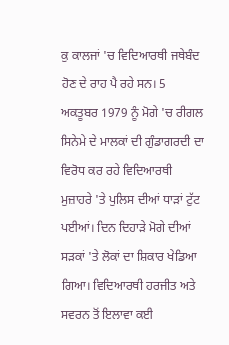ਕੁ ਕਾਲਜਾਂ 'ਚ ਵਿਦਿਆਰਥੀ ਜਥੇਬੰਦ ਹੋਣ ਦੇ ਰਾਹ ਪੈ ਰਹੇ ਸਨ। 5 ਅਕਤੂਬਰ 1979 ਨੂੰ ਮੋਗੇ 'ਚ ਰੀਗਲ ਸਿਨੇਮੇ ਦੇ ਮਾਲਕਾਂ ਦੀ ਗੁੰਡਾਗਰਦੀ ਦਾ ਵਿਰੋਧ ਕਰ ਰਹੇ ਵਿਦਿਆਰਥੀ ਮੁਜ਼ਾਹਰੇ 'ਤੇ ਪੁਲਿਸ ਦੀਆਂ ਧਾੜਾਂ ਟੁੱਟ ਪਈਆਂ। ਦਿਨ ਦਿਹਾੜੇ ਮੋਗੇ ਦੀਆਂ ਸੜਕਾਂ 'ਤੇ ਲੋਕਾਂ ਦਾ ਸ਼ਿਕਾਰ ਖੇਡਿਆ ਗਿਆ। ਵਿਦਿਆਰਥੀ ਹਰਜੀਤ ਅਤੇ ਸਵਰਨ ਤੋਂ ਇਲਾਵਾ ਕਈ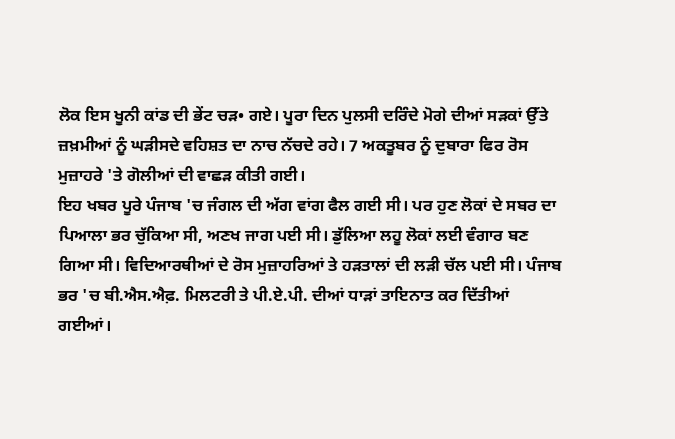ਲੋਕ ਇਸ ਖੂਨੀ ਕਾਂਡ ਦੀ ਭੇਂਟ ਚੜ• ਗਏ। ਪੂਰਾ ਦਿਨ ਪੁਲਸੀ ਦਰਿੰਦੇ ਮੋਗੇ ਦੀਆਂ ਸੜਕਾਂ ਉੱਤੇ ਜ਼ਖ਼ਮੀਆਂ ਨੂੰ ਘੜੀਸਦੇ ਵਹਿਸ਼ਤ ਦਾ ਨਾਚ ਨੱਚਦੇ ਰਹੇ। 7 ਅਕਤੂਬਰ ਨੂੰ ਦੁਬਾਰਾ ਫਿਰ ਰੋਸ ਮੁਜ਼ਾਹਰੇ 'ਤੇ ਗੋਲੀਆਂ ਦੀ ਵਾਛੜ ਕੀਤੀ ਗਈ।
ਇਹ ਖਬਰ ਪੂਰੇ ਪੰਜਾਬ 'ਚ ਜੰਗਲ ਦੀ ਅੱਗ ਵਾਂਗ ਫੈਲ ਗਈ ਸੀ। ਪਰ ਹੁਣ ਲੋਕਾਂ ਦੇ ਸਬਰ ਦਾ ਪਿਆਲਾ ਭਰ ਚੁੱਕਿਆ ਸੀ, ਅਣਖ ਜਾਗ ਪਈ ਸੀ। ਡੁੱਲਿਆ ਲਹੂ ਲੋਕਾਂ ਲਈ ਵੰਗਾਰ ਬਣ ਗਿਆ ਸੀ। ਵਿਦਿਆਰਥੀਆਂ ਦੇ ਰੋਸ ਮੁਜ਼ਾਹਰਿਆਂ ਤੇ ਹੜਤਾਲਾਂ ਦੀ ਲੜੀ ਚੱਲ ਪਈ ਸੀ। ਪੰਜਾਬ ਭਰ 'ਚ ਬੀ.ਐਸ.ਐਫ਼. ਮਿਲਟਰੀ ਤੇ ਪੀ.ਏ.ਪੀ. ਦੀਆਂ ਧਾੜਾਂ ਤਾਇਨਾਤ ਕਰ ਦਿੱਤੀਆਂ ਗਈਆਂ।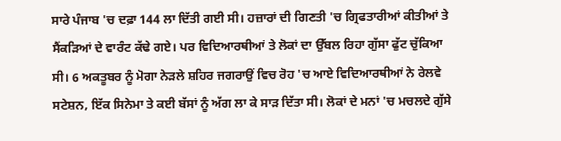ਸਾਰੇ ਪੰਜਾਬ 'ਚ ਦਫ਼ਾ 144 ਲਾ ਦਿੱਤੀ ਗਈ ਸੀ। ਹਜ਼ਾਰਾਂ ਦੀ ਗਿਣਤੀ 'ਚ ਗ੍ਰਿਫਤਾਰੀਆਂ ਕੀਤੀਆਂ ਤੇ ਸੈਂਕੜਿਆਂ ਦੇ ਵਾਰੰਟ ਕੱਢੇ ਗਏ। ਪਰ ਵਿਦਿਆਰਥੀਆਂ ਤੇ ਲੋਕਾਂ ਦਾ ਉੱਬਲ ਰਿਹਾ ਗੁੱਸਾ ਫੁੱਟ ਚੁੱਕਿਆ ਸੀ। 6 ਅਕਤੂਬਰ ਨੂੰ ਮੋਗਾ ਨੇੜਲੇ ਸ਼ਹਿਰ ਜਗਰਾਉਂ ਵਿਚ ਰੋਹ 'ਚ ਆਏ ਵਿਦਿਆਰਥੀਆਂ ਨੇ ਰੇਲਵੇ ਸਟੇਸ਼ਨ, ਇੱਕ ਸਿਨੇਮਾ ਤੇ ਕਈ ਬੱਸਾਂ ਨੂੰ ਅੱਗ ਲਾ ਕੇ ਸਾੜ ਦਿੱਤਾ ਸੀ। ਲੋਕਾਂ ਦੇ ਮਨਾਂ 'ਚ ਮਚਲਦੇ ਗੁੱਸੇ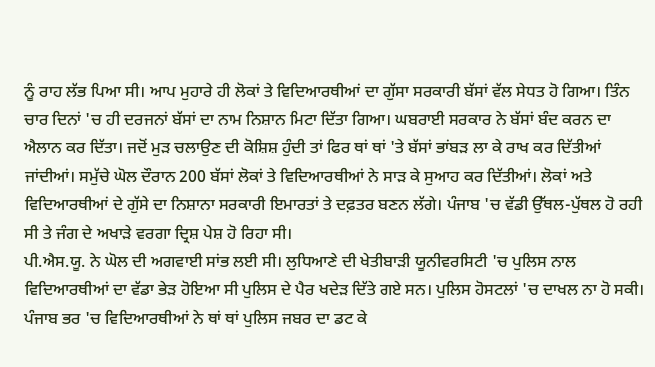ਨੂੰ ਰਾਹ ਲੱਭ ਪਿਆ ਸੀ। ਆਪ ਮੁਹਾਰੇ ਹੀ ਲੋਕਾਂ ਤੇ ਵਿਦਿਆਰਥੀਆਂ ਦਾ ਗੁੱਸਾ ਸਰਕਾਰੀ ਬੱਸਾਂ ਵੱਲ ਸੇਧਤ ਹੋ ਗਿਆ। ਤਿੰਨ ਚਾਰ ਦਿਨਾਂ 'ਚ ਹੀ ਦਰਜਨਾਂ ਬੱਸਾਂ ਦਾ ਨਾਮ ਨਿਸ਼ਾਨ ਮਿਟਾ ਦਿੱਤਾ ਗਿਆ। ਘਬਰਾਈ ਸਰਕਾਰ ਨੇ ਬੱਸਾਂ ਬੰਦ ਕਰਨ ਦਾ ਐਲਾਨ ਕਰ ਦਿੱਤਾ। ਜਦੋਂ ਮੁੜ ਚਲਾਉਣ ਦੀ ਕੋਸ਼ਿਸ਼ ਹੁੰਦੀ ਤਾਂ ਫਿਰ ਥਾਂ ਥਾਂ 'ਤੇ ਬੱਸਾਂ ਭਾਂਬੜ ਲਾ ਕੇ ਰਾਖ ਕਰ ਦਿੱਤੀਆਂ ਜਾਂਦੀਆਂ। ਸਮੁੱਚੇ ਘੋਲ ਦੌਰਾਨ 200 ਬੱਸਾਂ ਲੋਕਾਂ ਤੇ ਵਿਦਿਆਰਥੀਆਂ ਨੇ ਸਾੜ ਕੇ ਸੁਆਹ ਕਰ ਦਿੱਤੀਆਂ। ਲੋਕਾਂ ਅਤੇ ਵਿਦਿਆਰਥੀਆਂ ਦੇ ਗੁੱਸੇ ਦਾ ਨਿਸ਼ਾਨਾ ਸਰਕਾਰੀ ਇਮਾਰਤਾਂ ਤੇ ਦਫ਼ਤਰ ਬਣਨ ਲੱਗੇ। ਪੰਜਾਬ 'ਚ ਵੱਡੀ ਉੱਥਲ-ਪੁੱਥਲ ਹੋ ਰਹੀ ਸੀ ਤੇ ਜੰਗ ਦੇ ਅਖਾੜੇ ਵਰਗਾ ਦ੍ਰਿਸ਼ ਪੇਸ਼ ਹੋ ਰਿਹਾ ਸੀ।
ਪੀ.ਐਸ.ਯੂ. ਨੇ ਘੋਲ ਦੀ ਅਗਵਾਈ ਸਾਂਭ ਲਈ ਸੀ। ਲੁਧਿਆਣੇ ਦੀ ਖੇਤੀਬਾੜੀ ਯੂਨੀਵਰਸਿਟੀ 'ਚ ਪੁਲਿਸ ਨਾਲ ਵਿਦਿਆਰਥੀਆਂ ਦਾ ਵੱਡਾ ਭੇੜ ਹੋਇਆ ਸੀ ਪੁਲਿਸ ਦੇ ਪੈਰ ਖਦੇੜ ਦਿੱਤੇ ਗਏ ਸਨ। ਪੁਲਿਸ ਹੋਸਟਲਾਂ 'ਚ ਦਾਖਲ ਨਾ ਹੋ ਸਕੀ। ਪੰਜਾਬ ਭਰ 'ਚ ਵਿਦਿਆਰਥੀਆਂ ਨੇ ਥਾਂ ਥਾਂ ਪੁਲਿਸ ਜਬਰ ਦਾ ਡਟ ਕੇ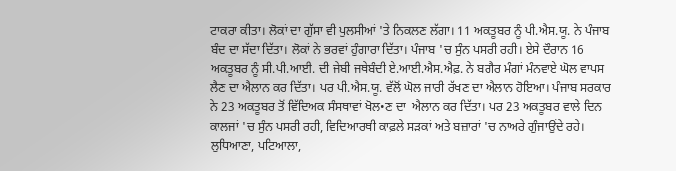ਟਾਕਰਾ ਕੀਤਾ। ਲੋਕਾਂ ਦਾ ਗੁੱਸਾ ਵੀ ਪੁਲਸੀਆਂ 'ਤੇ ਨਿਕਲਣ ਲੱਗਾ। 11 ਅਕਤੂਬਰ ਨੂੰ ਪੀ.ਐਸ.ਯੂ. ਨੇ ਪੰਜਾਬ ਬੰਦ ਦਾ ਸੱਦਾ ਦਿੱਤਾ। ਲੋਕਾਂ ਨੇ ਭਰਵਾਂ ਹੁੰਗਾਰਾ ਦਿੱਤਾ। ਪੰਜਾਬ 'ਚ ਸੁੰਨ ਪਸਰੀ ਰਹੀ। ਏਸੇ ਦੌਰਾਨ 16 ਅਕਤੂਬਰ ਨੂੰ ਸੀ.ਪੀ.ਆਈ. ਦੀ ਜੇਬੀ ਜਥੇਬੰਦੀ ਏ.ਆਈ.ਐਸ.ਐਫ਼. ਨੇ ਬਗੈਰ ਮੰਗਾਂ ਮੰਨਵਾਏ ਘੋਲ ਵਾਪਸ ਲੈਣ ਦਾ ਐਲਾਨ ਕਰ ਦਿੱਤਾ। ਪਰ ਪੀ.ਐਸ.ਯੂ. ਵੱਲੋਂ ਘੋਲ ਜਾਰੀ ਰੱਖਣ ਦਾ ਐਲਾਨ ਹੋਇਆ। ਪੰਜਾਬ ਸਰਕਾਰ ਨੇ 23 ਅਕਤੂਬਰ ਤੋਂ ਵਿੱਦਿਅਕ ਸੰਸਥਾਵਾਂ ਖੋਲ•ਣ ਦਾ  ਐਲਾਨ ਕਰ ਦਿੱਤਾ। ਪਰ 23 ਅਕਤੂਬਰ ਵਾਲੇ ਦਿਨ ਕਾਲਜਾਂ 'ਚ ਸੁੰਨ ਪਸਰੀ ਰਹੀ, ਵਿਦਿਆਰਥੀ ਕਾਫ਼ਲੇ ਸੜਕਾਂ ਅਤੇ ਬਜ਼ਾਰਾਂ 'ਚ ਨਾਅਰੇ ਗੁੰਜਾਉਂਦੇ ਰਹੇ। ਲੁਧਿਆਣਾ, ਪਟਿਆਲਾ,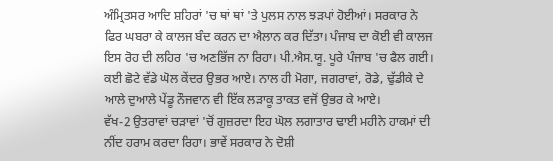ਅੰਮ੍ਰਿਤਸਰ ਆਦਿ ਸ਼ਹਿਰਾਂ 'ਚ ਥਾਂ ਥਾਂ 'ਤੇ ਪੁਲਸ ਨਾਲ ਝੜਪਾਂ ਹੋਈਆਂ। ਸਰਕਾਰ ਨੇ ਫਿਰ ਘਬਰਾ ਕੇ ਕਾਲਜ ਬੰਦ ਕਰਨ ਦਾ ਐਲਾਨ ਕਰ ਦਿੱਤਾ। ਪੰਜਾਬ ਦਾ ਕੋਈ ਵੀ ਕਾਲਜ  ਇਸ ਰੋਹ ਦੀ ਲਹਿਰ 'ਚ ਅਣਭਿੱਜ ਨਾ ਰਿਹਾ। ਪੀ.ਐਸ.ਯੂ. ਪੂਰੇ ਪੰਜਾਬ 'ਚ ਫੈਲ ਗਈ। ਕਈ ਛੋਟੇ ਵੱਡੇ ਘੋਲ ਕੇਂਦਰ ਉਭਰ ਆਏ। ਨਾਲ ਹੀ ਮੋਗਾ, ਜਗਰਾਵਾਂ, ਰੋਡੇ, ਢੁੱਡੀਕੇ ਦੇ ਆਲੇ ਦੁਆਲੇ ਪੇਂਡੂ ਨੌਜਵਾਨ ਵੀ ਇੱਕ ਲੜਾਕੂ ਤਾਕਤ ਵਜੋਂ ਉਭਰ ਕੇ ਆਏ।
ਵੱਖ-2 ਉਤਰਾਵਾਂ ਚੜਾਵਾਂ 'ਚੋਂ ਗੁਜ਼ਰਦਾ ਇਹ ਘੋਲ ਲਗਾਤਾਰ ਢਾਈ ਮਹੀਨੇ ਹਾਕਮਾਂ ਦੀ ਨੀਂਦ ਹਰਾਮ ਕਰਦਾ ਰਿਹਾ। ਭਾਵੇਂ ਸਰਕਾਰ ਨੇ ਦੋਸ਼ੀ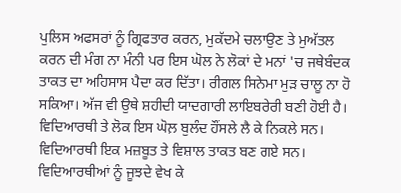ਪੁਲਿਸ ਅਫਸਰਾਂ ਨੂੰ ਗ੍ਰਿਫਤਾਰ ਕਰਨ, ਮੁਕੱਦਮੇ ਚਲਾਉਣ ਤੇ ਮੁਅੱਤਲ ਕਰਨ ਦੀ ਮੰਗ ਨਾ ਮੰਨੀ ਪਰ ਇਸ ਘੋਲ ਨੇ ਲੋਕਾਂ ਦੇ ਮਨਾਂ 'ਚ ਜਥੇਬੰਦਕ ਤਾਕਤ ਦਾ ਅਹਿਸਾਸ ਪੈਦਾ ਕਰ ਦਿੱਤਾ। ਰੀਗਲ ਸਿਨੇਮਾ ਮੁੜ ਚਾਲੂ ਨਾ ਹੋ ਸਕਿਆ। ਅੱਜ ਵੀ ਉਥੇ ਸ਼ਹੀਦੀ ਯਾਦਗਾਰੀ ਲਾਇਬਰੇਰੀ ਬਣੀ ਹੋਈ ਹੈ। ਵਿਦਿਆਰਥੀ ਤੇ ਲੋਕ ਇਸ ਘੋਲ਼ ਬੁਲੰਦ ਹੌਂਸਲੇ ਲੈ ਕੇ ਨਿਕਲੇ ਸਨ। ਵਿਦਿਆਰਥੀ ਇਕ ਮਜ਼ਬੂਤ ਤੇ ਵਿਸ਼ਾਲ ਤਾਕਤ ਬਣ ਗਏ ਸਨ। ਵਿਦਿਆਰਥੀਆਂ ਨੂੰ ਜੂਝਦੇ ਵੇਖ ਕੇ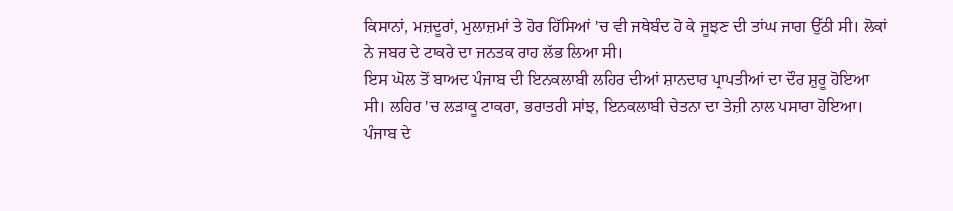ਕਿਸਾਨਾਂ, ਮਜ਼ਦੂਰਾਂ, ਮੁਲਾਜ਼ਮਾਂ ਤੇ ਹੋਰ ਹਿੱਸਿਆਂ 'ਚ ਵੀ ਜਥੇਬੰਦ ਹੋ ਕੇ ਜੂਝਣ ਦੀ ਤਾਂਘ ਜਾਗ ਉੱਠੀ ਸੀ। ਲੋਕਾਂ ਨੇ ਜਬਰ ਦੇ ਟਾਕਰੇ ਦਾ ਜਨਤਕ ਰਾਹ ਲੱਭ ਲਿਆ ਸੀ।
ਇਸ ਘੋਲ ਤੋਂ ਬਾਅਦ ਪੰਜਾਬ ਦੀ ਇਨਕਲਾਬੀ ਲਹਿਰ ਦੀਆਂ ਸ਼ਾਨਦਾਰ ਪ੍ਰਾਪਤੀਆਂ ਦਾ ਦੌਰ ਸ਼ੁਰੂ ਹੋਇਆ ਸੀ। ਲਹਿਰ 'ਚ ਲੜਾਕੂ ਟਾਕਰਾ, ਭਰਾਤਰੀ ਸਾਂਝ, ਇਨਕਲਾਬੀ ਚੇਤਨਾ ਦਾ ਤੇਜ਼ੀ ਨਾਲ ਪਸਾਰਾ ਹੋਇਆ। ਪੰਜਾਬ ਦੇ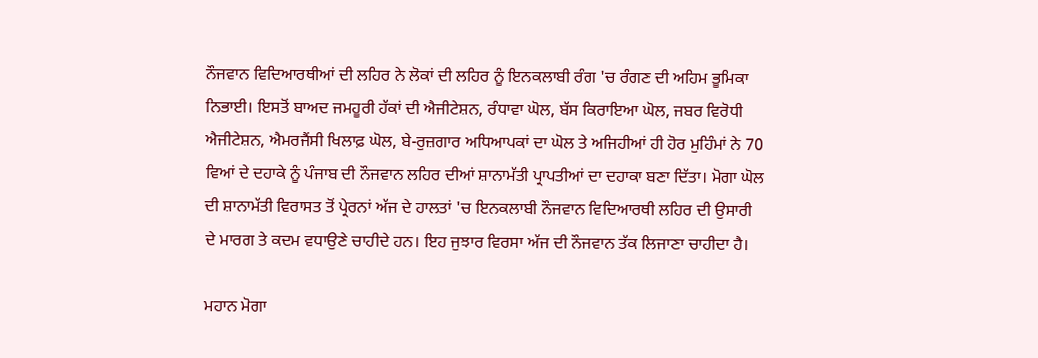ਨੌਜਵਾਨ ਵਿਦਿਆਰਥੀਆਂ ਦੀ ਲਹਿਰ ਨੇ ਲੋਕਾਂ ਦੀ ਲਹਿਰ ਨੂੰ ਇਨਕਲਾਬੀ ਰੰਗ 'ਚ ਰੰਗਣ ਦੀ ਅਹਿਮ ਭੂਮਿਕਾ ਨਿਭਾਈ। ਇਸਤੋਂ ਬਾਅਦ ਜਮਹੂਰੀ ਹੱਕਾਂ ਦੀ ਐਜੀਟੇਸ਼ਨ, ਰੰਧਾਵਾ ਘੋਲ, ਬੱਸ ਕਿਰਾਇਆ ਘੋਲ, ਜਬਰ ਵਿਰੋਧੀ ਐਜੀਟੇਸ਼ਨ, ਐਮਰਜੈਂਸੀ ਖਿਲਾਫ਼ ਘੋਲ, ਬੇ-ਰੁਜ਼ਗਾਰ ਅਧਿਆਪਕਾਂ ਦਾ ਘੋਲ ਤੇ ਅਜਿਹੀਆਂ ਹੀ ਹੋਰ ਮੁਹਿੰਮਾਂ ਨੇ 70 ਵਿਆਂ ਦੇ ਦਹਾਕੇ ਨੂੰ ਪੰਜਾਬ ਦੀ ਨੌਜਵਾਨ ਲਹਿਰ ਦੀਆਂ ਸ਼ਾਨਾਮੱਤੀ ਪ੍ਰਾਪਤੀਆਂ ਦਾ ਦਹਾਕਾ ਬਣਾ ਦਿੱਤਾ। ਮੋਗਾ ਘੋਲ ਦੀ ਸ਼ਾਨਾਮੱਤੀ ਵਿਰਾਸਤ ਤੋਂ ਪ੍ਰੇਰਨਾਂ ਅੱਜ ਦੇ ਹਾਲਤਾਂ 'ਚ ਇਨਕਲਾਬੀ ਨੌਜਵਾਨ ਵਿਦਿਆਰਥੀ ਲਹਿਰ ਦੀ ਉਸਾਰੀ ਦੇ ਮਾਰਗ ਤੇ ਕਦਮ ਵਧਾਉਣੇ ਚਾਹੀਦੇ ਹਨ। ਇਹ ਜੁਝਾਰ ਵਿਰਸਾ ਅੱਜ ਦੀ ਨੌਜਵਾਨ ਤੱਕ ਲਿਜਾਣਾ ਚਾਹੀਦਾ ਹੈ।

ਮਹਾਨ ਮੋਗਾ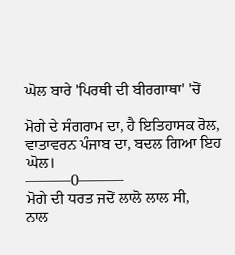ਘੋਲ ਬਾਰੇ 'ਪਿਰਥੀ ਦੀ ਬੀਰਗਾਥਾ' 'ਚੋਂ

ਮੋਗੇ ਦੇ ਸੰਗਰਾਮ ਦਾ, ਹੈ ਇਤਿਹਾਸਕ ਰੋਲ,
ਵਾਤਾਵਰਨ ਪੰਜਾਬ ਦਾ, ਬਦਲ ਗਿਆ ਇਹ ਘੋਲ।
———0———
ਮੋਗੇ ਦੀ ਧਰਤ ਜਦੋਂ ਲਾਲੋ ਲਾਲ ਸੀ,
ਨਾਲ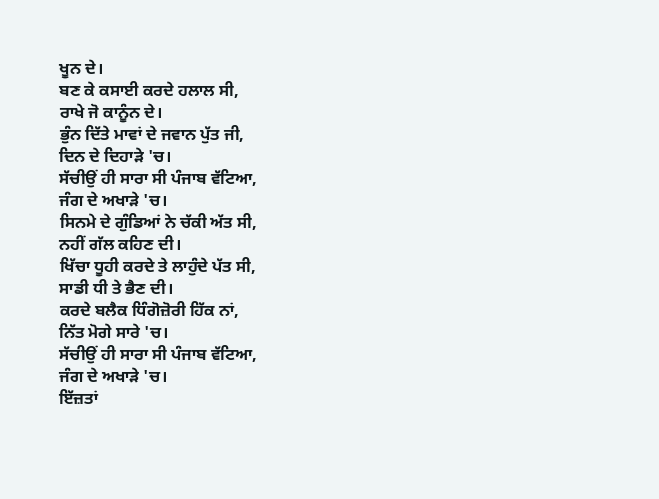ਖੂਨ ਦੇ।
ਬਣ ਕੇ ਕਸਾਈ ਕਰਦੇ ਹਲਾਲ ਸੀ,
ਰਾਖੇ ਜੋ ਕਾਨੂੰਨ ਦੇ।
ਭੁੰਨ ਦਿੱਤੇ ਮਾਵਾਂ ਦੇ ਜਵਾਨ ਪੁੱਤ ਜੀ,
ਦਿਨ ਦੇ ਦਿਹਾੜੇ 'ਚ।
ਸੱਚੀਉਂ ਹੀ ਸਾਰਾ ਸੀ ਪੰਜਾਬ ਵੱਟਿਆ,
ਜੰਗ ਦੇ ਅਖਾੜੇ 'ਚ।
ਸਿਨਮੇ ਦੇ ਗੁੰਡਿਆਂ ਨੇ ਚੱਕੀ ਅੱਤ ਸੀ,
ਨਹੀਂ ਗੱਲ ਕਹਿਣ ਦੀ।
ਖਿੱਚਾ ਧੂਹੀ ਕਰਦੇ ਤੇ ਲਾਹੁੰਦੇ ਪੱਤ ਸੀ,
ਸਾਡੀ ਧੀ ਤੇ ਭੈਣ ਦੀ।
ਕਰਦੇ ਬਲੈਕ ਧਿੰਗੋਜ਼ੋਰੀ ਹਿੱਕ ਨਾਂ,
ਨਿੱਤ ਮੋਗੇ ਸਾਰੇ 'ਚ।
ਸੱਚੀਉਂ ਹੀ ਸਾਰਾ ਸੀ ਪੰਜਾਬ ਵੱਟਿਆ,
ਜੰਗ ਦੇ ਅਖਾੜੇ 'ਚ।
ਇੱਜ਼ਤਾਂ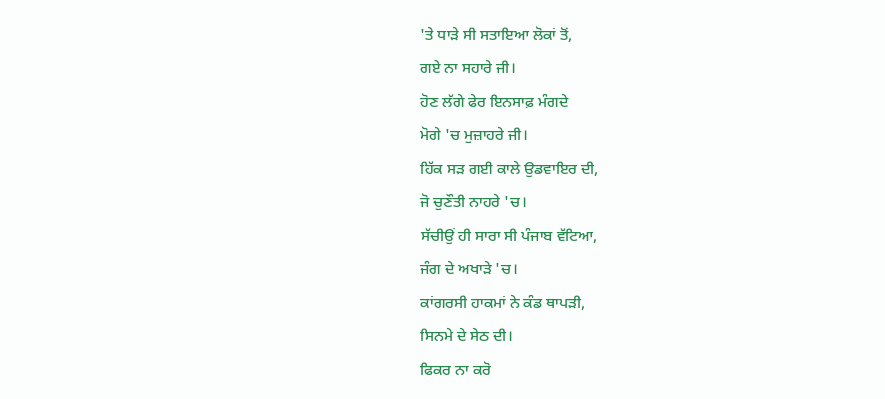'ਤੇ ਧਾੜੇ ਸੀ ਸਤਾਇਆ ਲੋਕਾਂ ਤੋਂ,
ਗਏ ਨਾ ਸਹਾਰੇ ਜੀ।
ਹੋਣ ਲੱਗੇ ਫੇਰ ਇਨਸਾਫ਼ ਮੰਗਦੇ
ਮੋਗੇ 'ਚ ਮੁਜ਼ਾਹਰੇ ਜੀ।
ਹਿੱਕ ਸੜ ਗਈ ਕਾਲੇ ਉਡਵਾਇਰ ਦੀ,
ਜੋ ਚੁਣੌਤੀ ਨਾਹਰੇ 'ਚ।
ਸੱਚੀਉਂ ਹੀ ਸਾਰਾ ਸੀ ਪੰਜਾਬ ਵੱਟਿਆ,
ਜੰਗ ਦੇ ਅਖਾੜੇ 'ਚ।
ਕਾਂਗਰਸੀ ਹਾਕਮਾਂ ਨੇ ਕੰਡ ਥਾਪੜੀ,
ਸਿਨਮੇ ਦੇ ਸੇਠ ਦੀ।
ਫਿਕਰ ਨਾ ਕਰੋ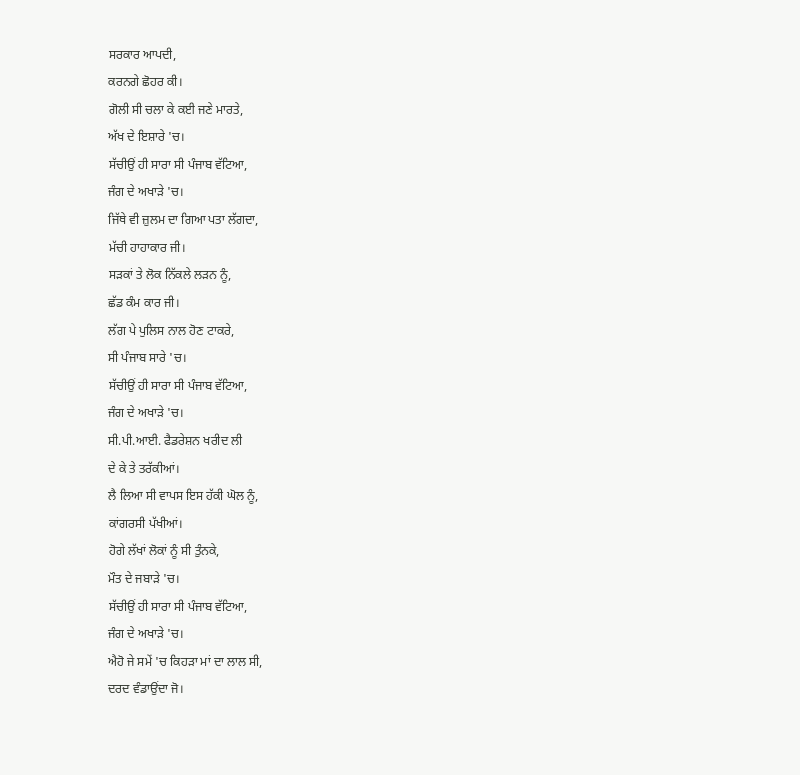ਸਰਕਾਰ ਆਪਦੀ,
ਕਰਨਗੇ ਛੋਹਰ ਕੀ।
ਗੋਲੀ ਸੀ ਚਲਾ ਕੇ ਕਈ ਜਣੇ ਮਾਰਤੇ,
ਅੱਖ ਦੇ ਇਸ਼ਾਰੇ 'ਚ।
ਸੱਚੀਉਂ ਹੀ ਸਾਰਾ ਸੀ ਪੰਜਾਬ ਵੱਟਿਆ,
ਜੰਗ ਦੇ ਅਖਾੜੇ 'ਚ।
ਜਿੱਥੇ ਵੀ ਜ਼ੁਲਮ ਦਾ ਗਿਆ ਪਤਾ ਲੱਗਦਾ,
ਮੱਚੀ ਹਾਹਾਕਾਰ ਜੀ।
ਸੜਕਾਂ ਤੇ ਲੋਕ ਨਿੱਕਲੇ ਲੜਨ ਨੂੰ,
ਛੱਡ ਕੰਮ ਕਾਰ ਜੀ।
ਲੱਗ ਪੇ ਪੁਲਿਸ ਨਾਲ ਹੋਣ ਟਾਕਰੇ,
ਸੀ ਪੰਜਾਬ ਸਾਰੇ 'ਚ।
ਸੱਚੀਉਂ ਹੀ ਸਾਰਾ ਸੀ ਪੰਜਾਬ ਵੱਟਿਆ,
ਜੰਗ ਦੇ ਅਖਾੜੇ 'ਚ।
ਸੀ.ਪੀ.ਆਈ. ਫੈਡਰੇਸ਼ਨ ਖਰੀਦ ਲੀ
ਦੇ ਕੇ ਤੇ ਤਰੱਕੀਆਂ।
ਲੈ ਲਿਆ ਸੀ ਵਾਪਸ ਇਸ ਹੱਕੀ ਘੋਲ ਨੂੰ,
ਕਾਂਗਰਸੀ ਪੱਖੀਆਂ।
ਹੋਗੇ ਲੱਖਾਂ ਲੋਕਾਂ ਨੂੰ ਸੀ ਤੁੰਨਕੇ,
ਮੌਤ ਦੇ ਜਬਾੜੇ 'ਚ।
ਸੱਚੀਉਂ ਹੀ ਸਾਰਾ ਸੀ ਪੰਜਾਬ ਵੱਟਿਆ,
ਜੰਗ ਦੇ ਅਖਾੜੇ 'ਚ।
ਐਹੋ ਜੇ ਸਮੇਂ 'ਚ ਕਿਹੜਾ ਮਾਂ ਦਾ ਲਾਲ ਸੀ,
ਦਰਦ ਵੰਡਾਉਂਦਾ ਜੋ।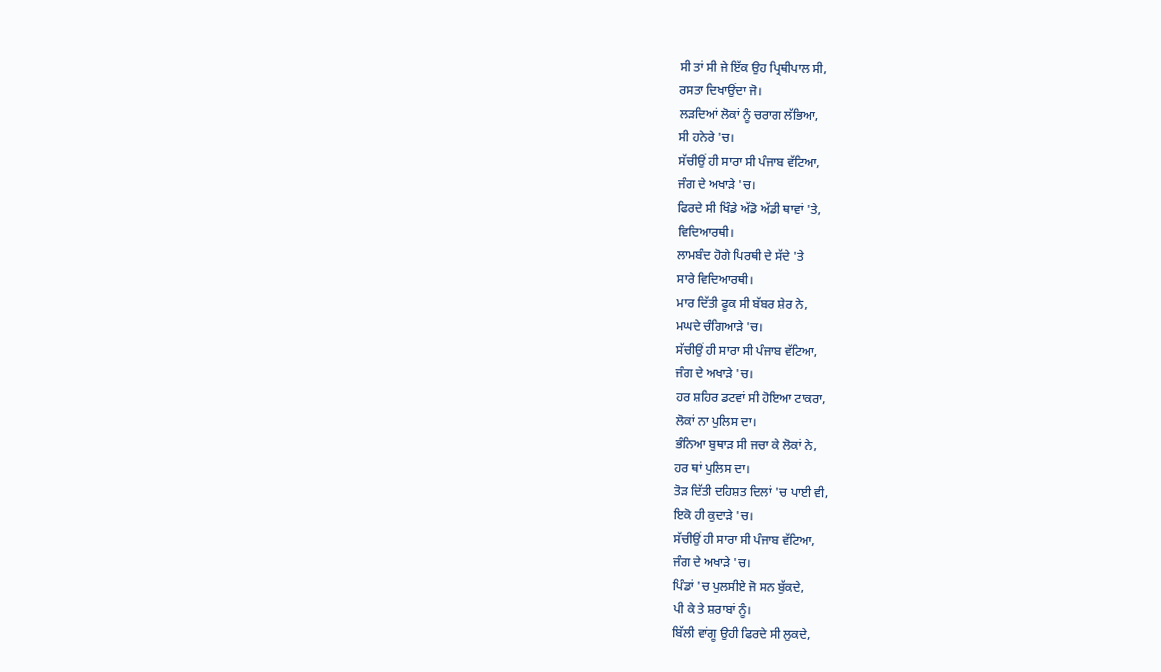ਸੀ ਤਾਂ ਸੀ ਜੇ ਇੱਕ ਉਹ ਪ੍ਰਿਥੀਪਾਲ ਸੀ,
ਰਸਤਾ ਦਿਖਾਉਂਦਾ ਜੋ।
ਲੜਦਿਆਂ ਲੋਕਾਂ ਨੂੰ ਚਰਾਗ ਲੱਭਿਆ,
ਸੀ ਹਨੇਰੇ 'ਚ।
ਸੱਚੀਉਂ ਹੀ ਸਾਰਾ ਸੀ ਪੰਜਾਬ ਵੱਟਿਆ,
ਜੰਗ ਦੇ ਅਖਾੜੇ 'ਚ।
ਫਿਰਦੇ ਸੀ ਖਿੰਡੇ ਅੱਡੋ ਅੱਡੀ ਥਾਵਾਂ 'ਤੇ,
ਵਿਦਿਆਰਥੀ।
ਲਾਮਬੰਦ ਹੋਗੇ ਪਿਰਥੀ ਦੇ ਸੱਦੇ 'ਤੇ
ਸਾਰੇ ਵਿਦਿਆਰਥੀ।
ਮਾਰ ਦਿੱਤੀ ਫੂਕ ਸੀ ਬੱਬਰ ਸ਼ੇਰ ਨੇ,
ਮਘਦੇ ਚੰਗਿਆੜੇ 'ਚ।
ਸੱਚੀਉਂ ਹੀ ਸਾਰਾ ਸੀ ਪੰਜਾਬ ਵੱਟਿਆ,
ਜੰਗ ਦੇ ਅਖਾੜੇ 'ਚ।
ਹਰ ਸ਼ਹਿਰ ਡਟਵਾਂ ਸੀ ਹੋਇਆ ਟਾਕਰਾ,
ਲੋਕਾਂ ਨਾ ਪੁਲਿਸ ਦਾ।
ਭੰਨਿਆ ਬੁਥਾੜ ਸੀ ਜਚਾ ਕੇ ਲੋਕਾਂ ਨੇ,
ਹਰ ਥਾਂ ਪੁਲਿਸ ਦਾ।
ਤੋੜ ਦਿੱਤੀ ਦਹਿਸ਼ਤ ਦਿਲਾਂ 'ਚ ਪਾਈ ਵੀ,
ਇਕੋ ਹੀ ਕੁਦਾੜੇ 'ਚ।
ਸੱਚੀਉਂ ਹੀ ਸਾਰਾ ਸੀ ਪੰਜਾਬ ਵੱਟਿਆ,
ਜੰਗ ਦੇ ਅਖਾੜੇ 'ਚ।
ਪਿੰਡਾਂ 'ਚ ਪੁਲਸੀਏ ਜੋ ਸਨ ਬੁੱਕਦੇ,
ਪੀ ਕੇ ਤੇ ਸ਼ਰਾਬਾਂ ਨੂੰ।
ਬਿੱਲੀ ਵਾਂਗੂ ਉਹੀ ਫਿਰਦੇ ਸੀ ਲੁਕਦੇ,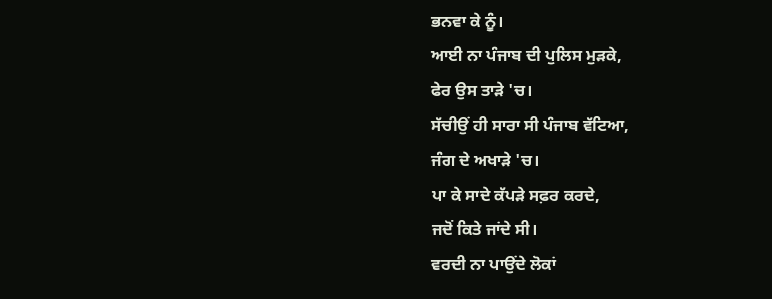ਭਨਵਾ ਕੇ ਨੂੰ।
ਆਈ ਨਾ ਪੰਜਾਬ ਦੀ ਪੁਲਿਸ ਮੁੜਕੇ,
ਫੇਰ ਉਸ ਤਾੜੇ 'ਚ।
ਸੱਚੀਉਂ ਹੀ ਸਾਰਾ ਸੀ ਪੰਜਾਬ ਵੱਟਿਆ,
ਜੰਗ ਦੇ ਅਖਾੜੇ 'ਚ।
ਪਾ ਕੇ ਸਾਦੇ ਕੱਪੜੇ ਸਫ਼ਰ ਕਰਦੇ,
ਜਦੋਂ ਕਿਤੇ ਜਾਂਦੇ ਸੀ।
ਵਰਦੀ ਨਾ ਪਾਉਂਦੇ ਲੋਕਾਂ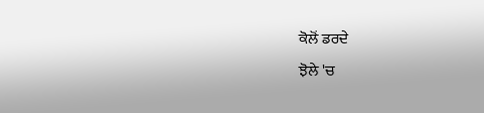ਕੋਲੋਂ ਡਰਦੇ
ਝੋਲੇ 'ਚ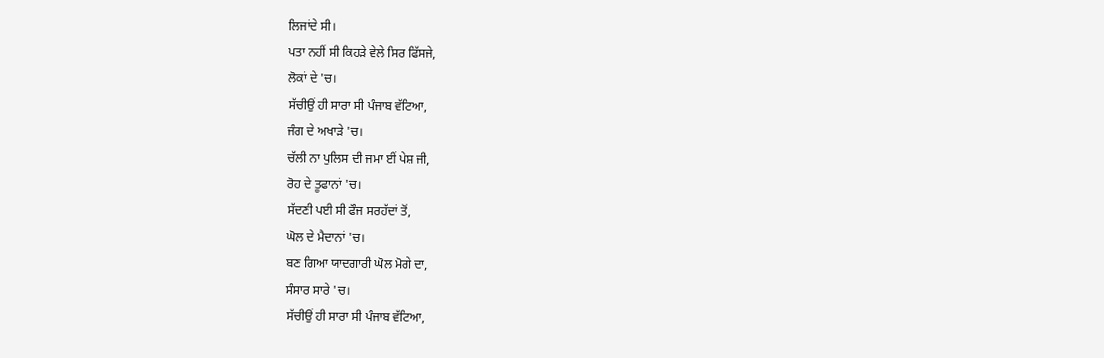ਲਿਜਾਂਦੇ ਸੀ।
ਪਤਾ ਨਹੀਂ ਸੀ ਕਿਹੜੇ ਵੇਲੇ ਸਿਰ ਫਿੱਸਜੇ,
ਲੋਕਾਂ ਦੇ 'ਚ।
ਸੱਚੀਉਂ ਹੀ ਸਾਰਾ ਸੀ ਪੰਜਾਬ ਵੱਟਿਆ,
ਜੰਗ ਦੇ ਅਖਾੜੇ 'ਚ।
ਚੱਲੀ ਨਾ ਪੁਲਿਸ ਦੀ ਜਮਾ ਈਂ ਪੇਸ਼ ਜੀ,
ਰੋਹ ਦੇ ਤੂਫਾਨਾਂ 'ਚ।
ਸੱਦਣੀ ਪਈ ਸੀ ਫੌਜ ਸਰਹੱਦਾਂ ਤੋਂ,
ਘੋਲ ਦੇ ਮੈਦਾਨਾਂ 'ਚ।
ਬਣ ਗਿਆ ਯਾਦਗਾਰੀ ਘੋਲ ਮੋਗੇ ਦਾ,
ਸੰਸਾਰ ਸਾਰੇ 'ਚ।
ਸੱਚੀਉਂ ਹੀ ਸਾਰਾ ਸੀ ਪੰਜਾਬ ਵੱਟਿਆ,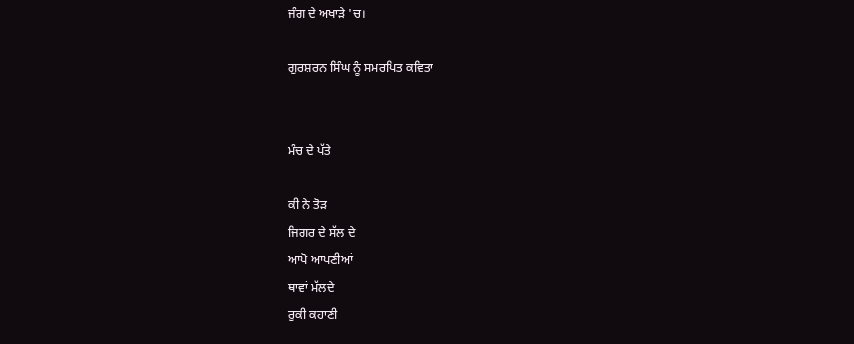ਜੰਗ ਦੇ ਅਖਾੜੇ 'ਚ।

ਗੁਰਸ਼ਰਨ ਸਿੰਘ ਨੂੰ ਸਮਰਪਿਤ ਕਵਿਤਾ


ਮੰਚ ਦੇ ਪੱਤੇ

ਕੀ ਨੇ ਤੋੜ
ਜਿਗਰ ਦੇ ਸੱਲ ਦੇ
ਆਪੋ ਆਪਣੀਆਂ
ਥਾਵਾਂ ਮੱਲਦੇ
ਰੁਕੀ ਕਹਾਣੀ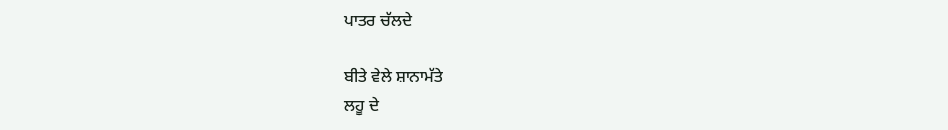ਪਾਤਰ ਚੱਲਦੇ

ਬੀਤੇ ਵੇਲੇ ਸ਼ਾਨਾਮੱਤੇ
ਲਹੂ ਦੇ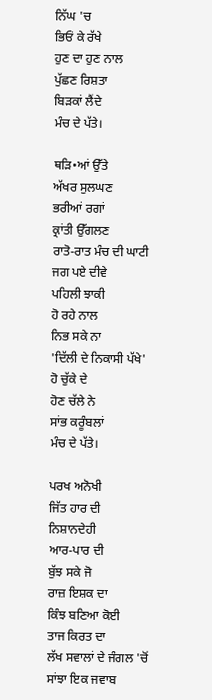ਨਿੱਘ 'ਚ
ਭਿਓਂ ਕੇ ਰੱਖੇ
ਹੁਣ ਦਾ ਹੁਣ ਨਾਲ
ਪੁੱਛਣ ਰਿਸ਼ਤਾ
ਬਿੜਕਾਂ ਲੈਂਦੇ
ਮੰਚ ਦੇ ਪੱਤੇ।

ਥੜਿ•ਆਂ ਉੱਤੇ
ਅੱਖਰ ਸੁਲਘਣ
ਭਰੀਆਂ ਰਗਾਂ
ਕ੍ਰਾਂਤੀ ਉੱਗਲਣ
ਰਾਤੋ-ਰਾਤ ਮੰਚ ਦੀ ਘਾਟੀ
ਜਗ ਪਏ ਦੀਵੇ
ਪਹਿਲੀ ਝਾਕੀ
ਹੋ ਰਹੇ ਨਾਲ
ਨਿਭ ਸਕੇ ਨਾ
'ਦਿੱਲੀ ਦੇ ਨਿਕਾਸੀ ਪੱਖੇ'
ਹੋ ਚੁੱਕੇ ਦੇ
ਹੋਣ ਚੱਲੇ ਨੇ
ਸਾਂਭ ਕਰੂੰਬਲਾਂ
ਮੰਚ ਦੇ ਪੱਤੇ।

ਪਰਖ ਅਨੋਖੀ
ਜਿੱਤ ਹਾਰ ਦੀ
ਨਿਸ਼ਾਨਦੇਹੀ
ਆਰ-ਪਾਰ ਦੀ
ਬੁੱਝ ਸਕੇ ਜੋ
ਰਾਜ਼ ਇਸ਼ਕ ਦਾ
ਕਿੰਝ ਬਣਿਆ ਕੋਈ
ਤਾਜ ਕਿਰਤ ਦਾ
ਲੱਖ ਸਵਾਲਾਂ ਦੇ ਜੰਗਲ 'ਚੋਂ
ਸਾਂਝਾ ਇਕ ਜਵਾਬ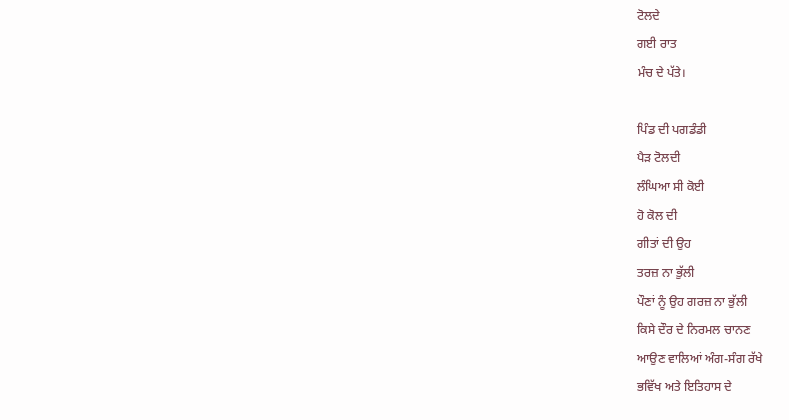ਟੋਲਦੇ
ਗਈ ਰਾਤ
ਮੰਚ ਦੇ ਪੱਤੇ।

ਪਿੰਡ ਦੀ ਪਗਡੰਡੀ
ਪੈੜ ਟੋਲਦੀ
ਲੰਘਿਆ ਸੀ ਕੋਈ
ਹੋ ਕੋਲ ਦੀ
ਗੀਤਾਂ ਦੀ ਉਹ
ਤਰਜ਼ ਨਾ ਭੁੱਲੀ
ਪੌਣਾਂ ਨੂੰ ਉਹ ਗਰਜ਼ ਨਾ ਭੁੱਲੀ
ਕਿਸੇ ਦੌਰ ਦੇ ਨਿਰਮਲ ਚਾਨਣ
ਆਉਣ ਵਾਲਿਆਂ ਅੰਗ-ਸੰਗ ਰੱਖੇ
ਭਵਿੱਖ ਅਤੇ ਇਤਿਹਾਸ ਦੇ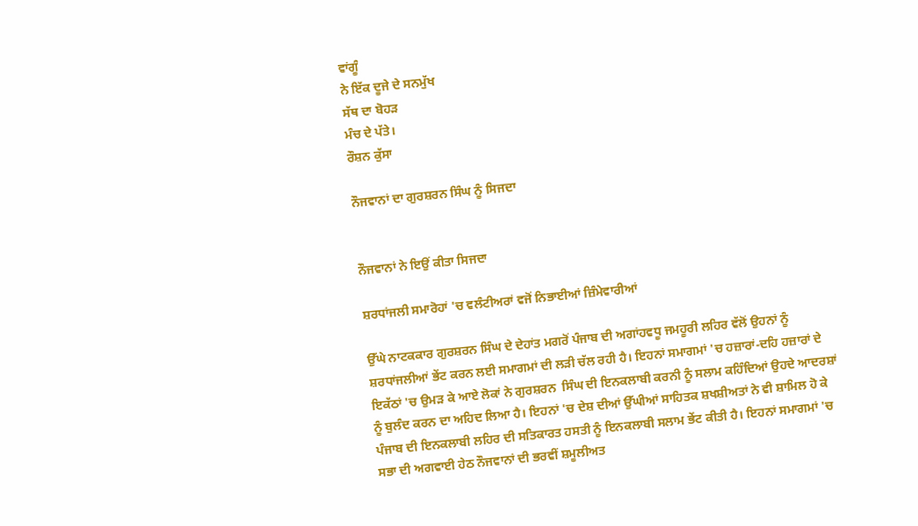ਵਾਂਗੂੰ
ਨੇ ਇੱਕ ਦੂਜੇ ਦੇ ਸਨਮੁੱਖ
ਸੱਥ ਦਾ ਬੋਹੜ
ਮੰਚ ਦੇ ਪੱਤੇ।
ਰੌਸ਼ਨ ਕੁੱਸਾ

ਨੌਜਵਾਨਾਂ ਦਾ ਗੁਰਸ਼ਰਨ ਸਿੰਘ ਨੂੰ ਸਿਜਦਾ


ਨੌਜਵਾਨਾਂ ਨੇ ਇਉਂ ਕੀਤਾ ਸਿਜਦਾ

ਸ਼ਰਧਾਂਜਲੀ ਸਮਾਰੋਹਾਂ 'ਚ ਵਲੰਟੀਅਰਾਂ ਵਜੋਂ ਨਿਭਾਈਆਂ ਜ਼ਿੰਮੇਵਾਰੀਆਂ

ਉੱਘੇ ਨਾਟਕਕਾਰ ਗੁਰਸ਼ਰਨ ਸਿੰਘ ਦੇ ਦੇਹਾਂਤ ਮਗਰੋਂ ਪੰਜਾਬ ਦੀ ਅਗਾਂਹਵਧੂ ਜਮਹੂਰੀ ਲਹਿਰ ਵੱਲੋਂ ਉਹਨਾਂ ਨੂੰ ਸ਼ਰਧਾਂਜਲੀਆਂ ਭੇਂਟ ਕਰਨ ਲਈ ਸਮਾਗਮਾਂ ਦੀ ਲੜੀ ਚੱਲ ਰਹੀ ਹੈ। ਇਹਨਾਂ ਸਮਾਗਮਾਂ 'ਚ ਹਜ਼ਾਰਾਂ-ਦਹਿ ਹਜ਼ਾਰਾਂ ਦੇ ਇਕੱਠਾਂ 'ਚ ਉਮੜ ਕੇ ਆਏ ਲੋਕਾਂ ਨੇ ਗੁਰਸ਼ਰਨ  ਸਿੰਘ ਦੀ ਇਨਕਲਾਬੀ ਕਰਨੀ ਨੂੰ ਸਲਾਮ ਕਹਿੰਦਿਆਂ ਉਹਦੇ ਆਦਰਸ਼ਾਂ ਨੂੰ ਬੁਲੰਦ ਕਰਨ ਦਾ ਅਹਿਦ ਲਿਆ ਹੈ। ਇਹਨਾਂ 'ਚ ਦੇਸ਼ ਦੀਆਂ ਉੱਘੀਆਂ ਸਾਹਿਤਕ ਸ਼ਖਸ਼ੀਅਤਾਂ ਨੇ ਵੀ ਸ਼ਾਮਿਲ ਹੋ ਕੇ ਪੰਜਾਬ ਦੀ ਇਨਕਲਾਬੀ ਲਹਿਰ ਦੀ ਸਤਿਕਾਰਤ ਹਸਤੀ ਨੂੰ ਇਨਕਲਾਬੀ ਸਲਾਮ ਭੇਂਟ ਕੀਤੀ ਹੈ। ਇਹਨਾਂ ਸਮਾਗਮਾਂ 'ਚ ਸਭਾ ਦੀ ਅਗਵਾਈ ਹੇਠ ਨੌਜਵਾਨਾਂ ਦੀ ਭਰਵੀਂ ਸ਼ਮੂਲੀਅਤ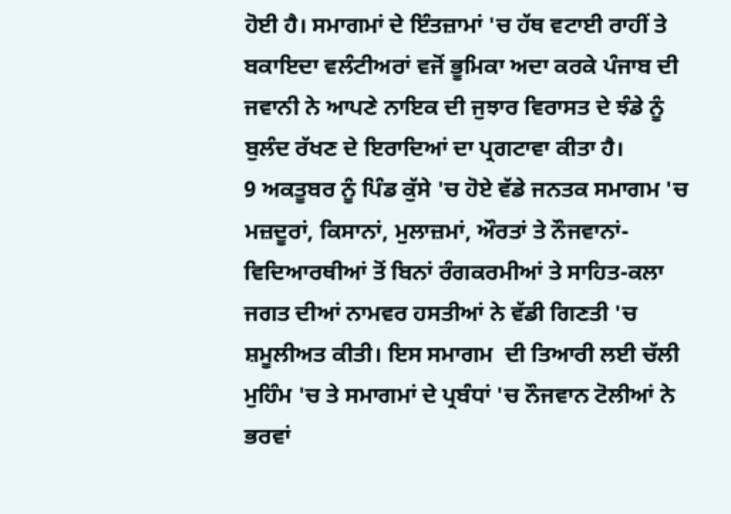ਹੋਈ ਹੈ। ਸਮਾਗਮਾਂ ਦੇ ਇੰਤਜ਼ਾਮਾਂ 'ਚ ਹੱਥ ਵਟਾਈ ਰਾਹੀਂ ਤੇ ਬਕਾਇਦਾ ਵਲੰਟੀਅਰਾਂ ਵਜੋਂ ਭੂਮਿਕਾ ਅਦਾ ਕਰਕੇ ਪੰਜਾਬ ਦੀ ਜਵਾਨੀ ਨੇ ਆਪਣੇ ਨਾਇਕ ਦੀ ਜੁਝਾਰ ਵਿਰਾਸਤ ਦੇ ਝੰਡੇ ਨੂੰ ਬੁਲੰਦ ਰੱਖਣ ਦੇ ਇਰਾਦਿਆਂ ਦਾ ਪ੍ਰਗਟਾਵਾ ਕੀਤਾ ਹੈ।
9 ਅਕਤੂਬਰ ਨੂੰ ਪਿੰਡ ਕੁੱਸੇ 'ਚ ਹੋਏ ਵੱਡੇ ਜਨਤਕ ਸਮਾਗਮ 'ਚ ਮਜ਼ਦੂਰਾਂ, ਕਿਸਾਨਾਂ, ਮੁਲਾਜ਼ਮਾਂ, ਔਰਤਾਂ ਤੇ ਨੌਜਵਾਨਾਂ-ਵਿਦਿਆਰਥੀਆਂ ਤੋਂ ਬਿਨਾਂ ਰੰਗਕਰਮੀਆਂ ਤੇ ਸਾਹਿਤ-ਕਲਾ ਜਗਤ ਦੀਆਂ ਨਾਮਵਰ ਹਸਤੀਆਂ ਨੇ ਵੱਡੀ ਗਿਣਤੀ 'ਚ ਸ਼ਮੂਲੀਅਤ ਕੀਤੀ। ਇਸ ਸਮਾਗਮ  ਦੀ ਤਿਆਰੀ ਲਈ ਚੱਲੀ ਮੁਹਿੰਮ 'ਚ ਤੇ ਸਮਾਗਮਾਂ ਦੇ ਪ੍ਰਬੰਧਾਂ 'ਚ ਨੌਜਵਾਨ ਟੋਲੀਆਂ ਨੇ ਭਰਵਾਂ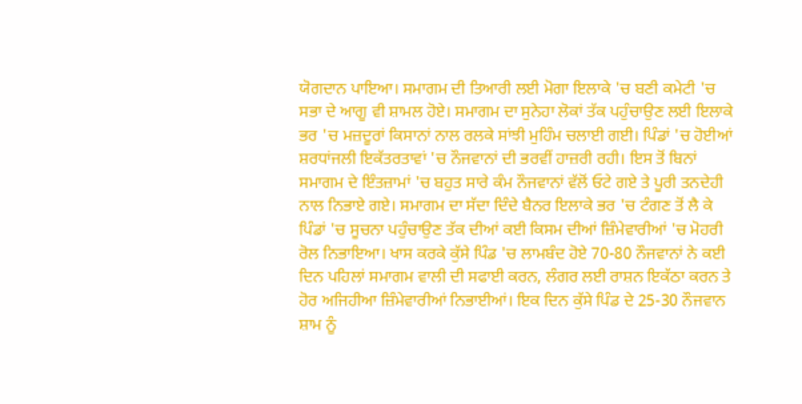ਯੋਗਦਾਨ ਪਾਇਆ। ਸਮਾਗਮ ਦੀ ਤਿਆਰੀ ਲਈ ਮੋਗਾ ਇਲਾਕੇ 'ਚ ਬਣੀ ਕਮੇਟੀ 'ਚ ਸਭਾ ਦੇ ਆਗੂ ਵੀ ਸ਼ਾਮਲ ਹੋਏ। ਸਮਾਗਮ ਦਾ ਸੁਨੇਹਾ ਲੋਕਾਂ ਤੱਕ ਪਹੁੰਚਾਉਣ ਲਈ ਇਲਾਕੇ ਭਰ 'ਚ ਮਜ਼ਦੂਰਾਂ ਕਿਸਾਨਾਂ ਨਾਲ ਰਲਕੇ ਸਾਂਝੀ ਮੁਹਿੰਮ ਚਲਾਈ ਗਈ। ਪਿੰਡਾਂ 'ਚ ਹੋਈਆਂ ਸ਼ਰਧਾਂਜਲੀ ਇਕੱਤਰਤਾਵਾਂ 'ਚ ਨੌਜਵਾਨਾਂ ਦੀ ਭਰਵੀਂ ਹਾਜ਼ਰੀ ਰਹੀ। ਇਸ ਤੋਂ ਬਿਨਾਂ ਸਮਾਗਮ ਦੇ ਇੰਤਜ਼ਾਮਾਂ 'ਚ ਬਹੁਤ ਸਾਰੇ ਕੰਮ ਨੌਜਵਾਨਾਂ ਵੱਲੋਂ ਓਟੇ ਗਏ ਤੇ ਪੂਰੀ ਤਨਦੇਹੀ ਨਾਲ ਨਿਭਾਏ ਗਏ। ਸਮਾਗਮ ਦਾ ਸੱਦਾ ਦਿੰਦੇ ਬੈਨਰ ਇਲਾਕੇ ਭਰ 'ਚ ਟੰਗਣ ਤੋਂ ਲੈ ਕੇ ਪਿੰਡਾਂ 'ਚ ਸੂਚਨਾ ਪਹੁੰਚਾਉਣ ਤੱਕ ਦੀਆਂ ਕਈ ਕਿਸਮ ਦੀਆਂ ਜ਼ਿੰਮੇਵਾਰੀਆਂ 'ਚ ਮੋਹਰੀ ਰੋਲ ਨਿਭਾਇਆ। ਖਾਸ ਕਰਕੇ ਕੁੱਸੇ ਪਿੰਡ 'ਚ ਲਾਮਬੰਦ ਹੋਏ 70-80 ਨੌਜਵਾਨਾਂ ਨੇ ਕਈ ਦਿਨ ਪਹਿਲਾਂ ਸਮਾਗਮ ਵਾਲੀ ਦੀ ਸਫਾਈ ਕਰਨ, ਲੰਗਰ ਲਈ ਰਾਸ਼ਨ ਇਕੱਠਾ ਕਰਨ ਤੇ ਹੋਰ ਅਜਿਹੀਆ ਜ਼ਿੰਮੇਵਾਰੀਆਂ ਨਿਭਾਈਆਂ। ਇਕ ਦਿਨ ਕੁੱਸੇ ਪਿੰਡ ਦੇ 25-30 ਨੌਜਵਾਨ ਸ਼ਾਮ ਨੂੰ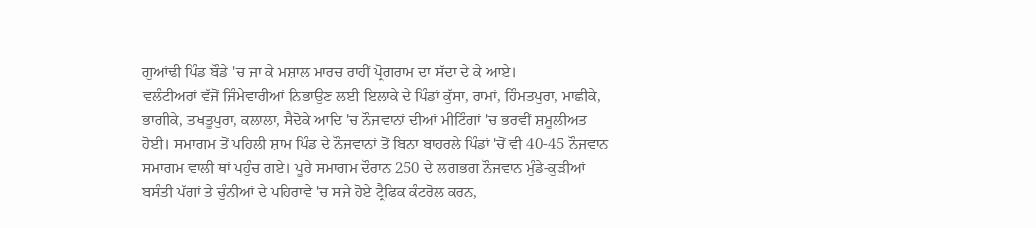ਗੁਆਂਢੀ ਪਿੰਡ ਬੌਡੇ 'ਚ ਜਾ ਕੇ ਮਸ਼ਾਲ ਮਾਰਚ ਰਾਹੀਂ ਪ੍ਰੋਗਰਾਮ ਦਾ ਸੱਦਾ ਦੇ ਕੇ ਆਏ।
ਵਲੰਟੀਅਰਾਂ ਵੱਜੋਂ ਜਿੰਮੇਵਾਰੀਆਂ ਨਿਭਾਉਣ ਲਈ ਇਲਾਕੇ ਦੇ ਪਿੰਡਾਂ ਕੁੱਸਾ, ਰਾਮਾਂ, ਹਿੰਮਤਪੁਰਾ, ਮਾਛੀਕੇ, ਭਾਗੀਕੇ, ਤਖਤੂਪੁਰਾ, ਕਲਾਲਾ, ਸੈਦੋਕੇ ਆਦਿ 'ਚ ਨੌਜਵਾਨਾਂ ਦੀਆਂ ਮੀਟਿੰਗਾਂ 'ਚ ਭਰਵੀਂ ਸ਼ਮੂਲੀਅਤ ਹੋਈ। ਸਮਾਗਮ ਤੋਂ ਪਹਿਲੀ ਸ਼ਾਮ ਪਿੰਡ ਦੇ ਨੌਜਵਾਨਾਂ ਤੋਂ ਬਿਨਾ ਬਾਹਰਲੇ ਪਿੰਡਾਂ 'ਚੋਂ ਵੀ 40-45 ਨੌਜਵਾਨ ਸਮਾਗਮ ਵਾਲੀ ਥਾਂ ਪਹੁੰਚ ਗਏ। ਪੂਰੇ ਸਮਾਗਮ ਦੌਰਾਨ 250 ਦੇ ਲਗਭਗ ਨੌਜਵਾਨ ਮੁੰਡੇ-ਕੁੜੀਆਂ ਬਸੰਤੀ ਪੱਗਾਂ ਤੇ ਚੁੰਨੀਆਂ ਦੇ ਪਹਿਰਾਵੇ 'ਚ ਸਜੇ ਹੋਏ ਟ੍ਰੈਫਿਕ ਕੰਟਰੋਲ ਕਰਨ,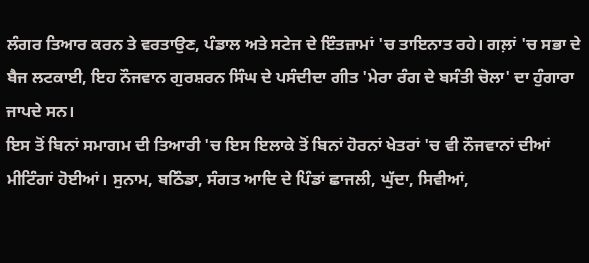ਲੰਗਰ ਤਿਆਰ ਕਰਨ ਤੇ ਵਰਤਾਉਣ, ਪੰਡਾਲ ਅਤੇ ਸਟੇਜ ਦੇ ਇੰਤਜ਼ਾਮਾਂ 'ਚ ਤਾਇਨਾਤ ਰਹੇ। ਗਲ਼ਾਂ 'ਚ ਸਭਾ ਦੇ ਬੈਜ ਲਟਕਾਈ, ਇਹ ਨੌਜਵਾਨ ਗੁਰਸ਼ਰਨ ਸਿੰਘ ਦੇ ਪਸੰਦੀਦਾ ਗੀਤ 'ਮੇਰਾ ਰੰਗ ਦੇ ਬਸੰਤੀ ਚੋਲਾ' ਦਾ ਹੁੰਗਾਰਾ ਜਾਪਦੇ ਸਨ।
ਇਸ ਤੋਂ ਬਿਨਾਂ ਸਮਾਗਮ ਦੀ ਤਿਆਰੀ 'ਚ ਇਸ ਇਲਾਕੇ ਤੋਂ ਬਿਨਾਂ ਹੋਰਨਾਂ ਖੇਤਰਾਂ 'ਚ ਵੀ ਨੌਜਵਾਨਾਂ ਦੀਆਂ ਮੀਟਿੰਗਾਂ ਹੋਈਆਂ। ਸੁਨਾਮ, ਬਠਿੰਡਾ, ਸੰਗਤ ਆਦਿ ਦੇ ਪਿੰਡਾਂ ਛਾਜਲੀ, ਘੁੱਦਾ, ਸਿਵੀਆਂ,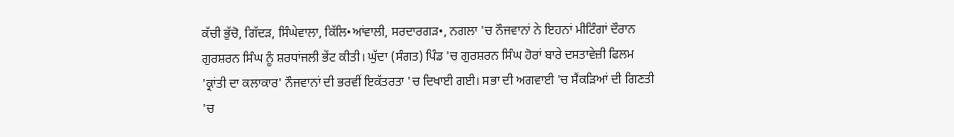ਕੱਚੀ ਭੁੱਚੋ, ਗਿੱਦੜ, ਸਿੰਘੇਵਾਲਾ, ਕਿੱਲਿ•ਆਂਵਾਲੀ, ਸਰਦਾਰਗੜ•, ਨਗਲਾ 'ਚ ਨੌਜਵਾਨਾਂ ਨੇ ਇਹਨਾਂ ਮੀਟਿੰਗਾਂ ਦੌਰਾਨ ਗੁਰਸ਼ਰਨ ਸਿੰਘ ਨੂੰ ਸ਼ਰਧਾਂਜਲੀ ਭੇਂਟ ਕੀਤੀ। ਘੁੱਦਾ (ਸੰਗਤ) ਪਿੰਡ 'ਚ ਗੁਰਸ਼ਰਨ ਸਿੰਘ ਹੋਰਾਂ ਬਾਰੇ ਦਸਤਾਵੇਜ਼ੀ ਫਿਲਮ 'ਕ੍ਰਾਂਤੀ ਦਾ ਕਲਾਕਾਰ' ਨੌਜਵਾਨਾਂ ਦੀ ਭਰਵੀਂ ਇਕੱਤਰਤਾ 'ਚ ਦਿਖਾਈ ਗਈ। ਸਭਾ ਦੀ ਅਗਵਾਈ 'ਚ ਸੈਂਕੜਿਆਂ ਦੀ ਗਿਣਤੀ 'ਚ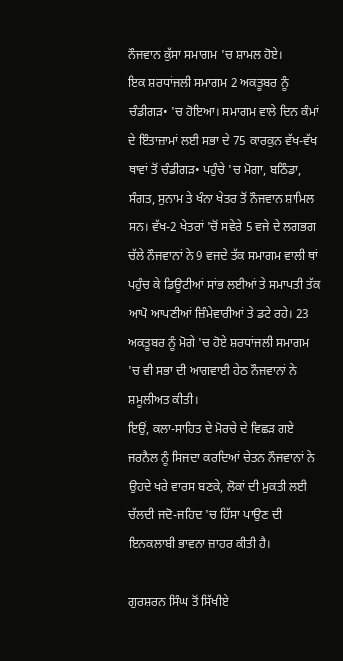ਨੌਜਵਾਨ ਕੁੱਸਾ ਸਮਾਗਮ 'ਚ ਸ਼ਾਮਲ ਹੋਏ।
ਇਕ ਸ਼ਰਧਾਂਜਲੀ ਸਮਾਗਮ 2 ਅਕਤੂਬਰ ਨੂੰ ਚੰਡੀਗੜ• 'ਚ ਹੋਇਆ। ਸਮਾਗਮ ਵਾਲੇ ਦਿਨ ਕੰਮਾਂ ਦੇ ਇੰਤਾਜ਼ਾਮਾਂ ਲਈ ਸਭਾ ਦੇ 75 ਕਾਰਕੁਨ ਵੱਖ-ਵੱਖ ਥਾਵਾਂ ਤੋਂ ਚੰਡੀਗੜ• ਪਹੁੰਚੇ 'ਚ ਮੋਗਾ, ਬਠਿੰਡਾ, ਸੰਗਤ, ਸੁਨਾਮ ਤੇ ਖੰਨਾ ਖੇਤਰ ਤੋਂ ਨੌਜਵਾਨ ਸ਼ਾਮਿਲ ਸਨ। ਵੱਖ-2 ਖੇਤਰਾਂ 'ਚੋਂ ਸਵੇਰੇ 5 ਵਜੇ ਦੇ ਲਗਭਗ ਚੱਲੇ ਨੌਜਵਾਨਾਂ ਨੇ 9 ਵਜਦੇ ਤੱਕ ਸਮਾਗਮ ਵਾਲੀ ਥਾਂ ਪਹੁੰਚ ਕੇ ਡਿਊਟੀਆਂ ਸਾਂਭ ਲਈਆਂ ਤੇ ਸਮਾਪਤੀ ਤੱਕ ਆਪੋ ਆਪਣੀਆਂ ਜ਼ਿੰਮੇਵਾਰੀਆਂ ਤੇ ਡਟੇ ਰਹੇ। 23 ਅਕਤੂਬਰ ਨੂੰ ਮੋਗੇ 'ਚ ਹੋਏ ਸ਼ਰਧਾਂਜਲੀ ਸਮਾਗਮ 'ਚ ਵੀ ਸਭਾ ਦੀ ਆਗਵਾਈ ਹੇਠ ਨੌਜਵਾਨਾਂ ਨੇ ਸ਼ਮੂਲੀਅਤ ਕੀਤੀ।
ਇਉਂ, ਕਲਾ-ਸਾਹਿਤ ਦੇ ਮੋਰਚੇ ਦੇ ਵਿਛੜ ਗਏ ਜਰਨੈਲ ਨੂੰ ਸਿਜਦਾ ਕਰਦਿਆਂ ਚੇਤਨ ਨੌਜਵਾਨਾਂ ਨੇ ਉਹਦੇ ਖਰੇ ਵਾਰਸ ਬਣਕੇ, ਲੋਕਾਂ ਦੀ ਮੁਕਤੀ ਲਈ ਚੱਲਦੀ ਜਦੋ-ਜਹਿਦ 'ਚ ਹਿੱਸਾ ਪਾਉਣ ਦੀ ਇਨਕਲਾਬੀ ਭਾਵਨਾ ਜ਼ਾਹਰ ਕੀਤੀ ਹੈ।

ਗੁਰਸ਼ਰਨ ਸਿੰਘ ਤੋਂ ਸਿੱਖੀਏ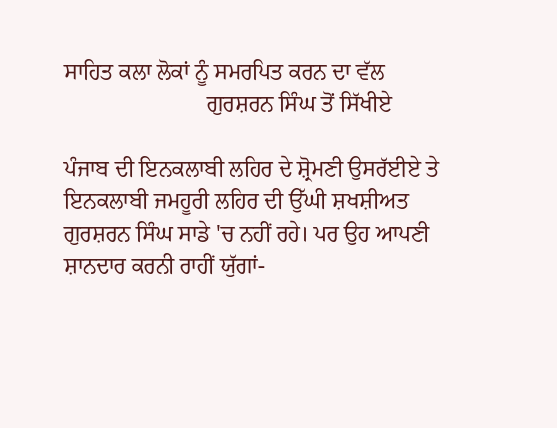ਸਾਹਿਤ ਕਲਾ ਲੋਕਾਂ ਨੂੰ ਸਮਰਪਿਤ ਕਰਨ ਦਾ ਵੱਲ
                         ਗੁਰਸ਼ਰਨ ਸਿੰਘ ਤੋਂ ਸਿੱਖੀਏ

ਪੰਜਾਬ ਦੀ ਇਨਕਲਾਬੀ ਲਹਿਰ ਦੇ ਸ਼੍ਰੋਮਣੀ ਉਸਰੱਈਏ ਤੇ ਇਨਕਲਾਬੀ ਜਮਹੂਰੀ ਲਹਿਰ ਦੀ ਉੱਘੀ ਸ਼ਖਸ਼ੀਅਤ ਗੁਰਸ਼ਰਨ ਸਿੰਘ ਸਾਡੇ 'ਚ ਨਹੀਂ ਰਹੇ। ਪਰ ਉਹ ਆਪਣੀ ਸ਼ਾਨਦਾਰ ਕਰਨੀ ਰਾਹੀਂ ਯੁੱਗਾਂ-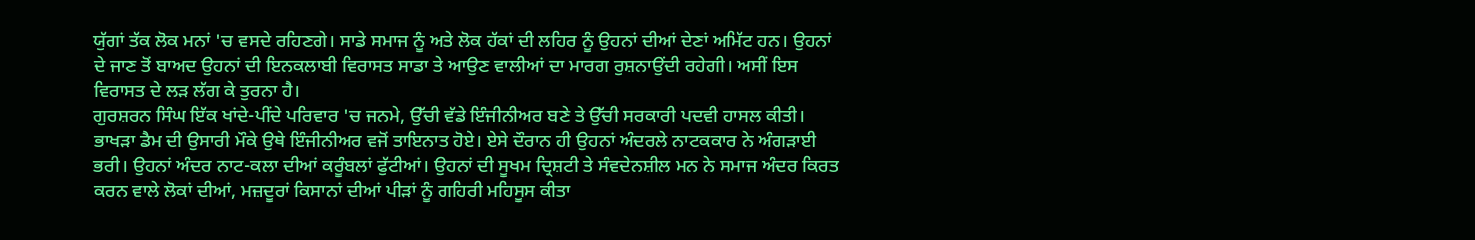ਯੁੱਗਾਂ ਤੱਕ ਲੋਕ ਮਨਾਂ 'ਚ ਵਸਦੇ ਰਹਿਣਗੇ। ਸਾਡੇ ਸਮਾਜ ਨੂੰ ਅਤੇ ਲੋਕ ਹੱਕਾਂ ਦੀ ਲਹਿਰ ਨੂੰ ਉਹਨਾਂ ਦੀਆਂ ਦੇਣਾਂ ਅਮਿੱਟ ਹਨ। ਉਹਨਾਂ ਦੇ ਜਾਣ ਤੋਂ ਬਾਅਦ ਉਹਨਾਂ ਦੀ ਇਨਕਲਾਬੀ ਵਿਰਾਸਤ ਸਾਡਾ ਤੇ ਆਉਣ ਵਾਲੀਆਂ ਦਾ ਮਾਰਗ ਰੁਸ਼ਨਾਉਂਦੀ ਰਹੇਗੀ। ਅਸੀਂ ਇਸ ਵਿਰਾਸਤ ਦੇ ਲੜ ਲੱਗ ਕੇ ਤੁਰਨਾ ਹੈ।
ਗੁਰਸ਼ਰਨ ਸਿੰਘ ਇੱਕ ਖਾਂਦੇ-ਪੀਂਦੇ ਪਰਿਵਾਰ 'ਚ ਜਨਮੇ, ਉੱਚੀ ਵੱਡੇ ਇੰਜੀਨੀਅਰ ਬਣੇ ਤੇ ਉੱਚੀ ਸਰਕਾਰੀ ਪਦਵੀ ਹਾਸਲ ਕੀਤੀ। ਭਾਖੜਾ ਡੈਮ ਦੀ ਉਸਾਰੀ ਮੌਕੇ ਉਥੇ ਇੰਜੀਨੀਅਰ ਵਜੋਂ ਤਾਇਨਾਤ ਹੋਏ। ਏਸੇ ਦੌਰਾਨ ਹੀ ਉਹਨਾਂ ਅੰਦਰਲੇ ਨਾਟਕਕਾਰ ਨੇ ਅੰਗੜਾਈ ਭਰੀ। ਉਹਨਾਂ ਅੰਦਰ ਨਾਟ-ਕਲਾ ਦੀਆਂ ਕਰੂੰਬਲਾਂ ਫੁੱਟੀਆਂ। ਉਹਨਾਂ ਦੀ ਸੂਖਮ ਦ੍ਰਿਸ਼ਟੀ ਤੇ ਸੰਵਦੇਨਸ਼ੀਲ ਮਨ ਨੇ ਸਮਾਜ ਅੰਦਰ ਕਿਰਤ ਕਰਨ ਵਾਲੇ ਲੋਕਾਂ ਦੀਆਂ, ਮਜ਼ਦੂਰਾਂ ਕਿਸਾਨਾਂ ਦੀਆਂ ਪੀੜਾਂ ਨੂੰ ਗਹਿਰੀ ਮਹਿਸੂਸ ਕੀਤਾ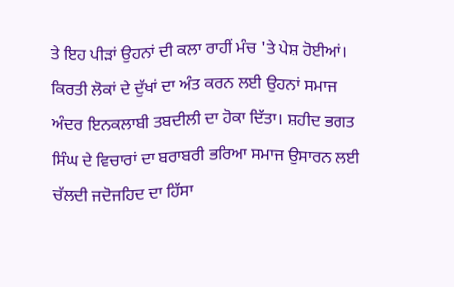ਤੇ ਇਹ ਪੀੜਾਂ ਉਹਨਾਂ ਦੀ ਕਲਾ ਰਾਹੀਂ ਮੰਚ 'ਤੇ ਪੇਸ਼ ਹੋਈਆਂ। ਕਿਰਤੀ ਲੋਕਾਂ ਦੇ ਦੁੱਖਾਂ ਦਾ ਅੰਤ ਕਰਨ ਲਈ ਉਹਨਾਂ ਸਮਾਜ ਅੰਦਰ ਇਨਕਲਾਬੀ ਤਬਦੀਲੀ ਦਾ ਹੋਕਾ ਦਿੱਤਾ। ਸ਼ਹੀਦ ਭਗਤ ਸਿੰਘ ਦੇ ਵਿਚਾਰਾਂ ਦਾ ਬਰਾਬਰੀ ਭਰਿਆ ਸਮਾਜ ਉਸਾਰਨ ਲਈ ਚੱਲਦੀ ਜਦੋਜਹਿਦ ਦਾ ਹਿੱਸਾ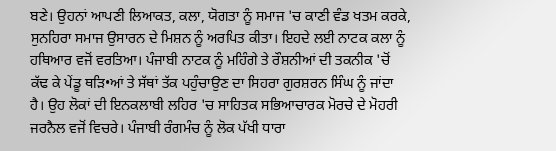ਬਣੇ। ਉਹਨਾਂ ਆਪਣੀ ਲਿਆਕਤ, ਕਲਾ, ਯੋਗਤਾ ਨੂੰ ਸਮਾਜ 'ਚ ਕਾਣੀ ਵੰਡ ਖਤਮ ਕਰਕੇ, ਸੁਨਹਿਰਾ ਸਮਾਜ ਉਸਾਰਨ ਦੇ ਮਿਸ਼ਨ ਨੂੰ ਅਰਪਿਤ ਕੀਤਾ। ਇਹਦੇ ਲਈ ਨਾਟਕ ਕਲਾ ਨੂੰ ਹਥਿਆਰ ਵਜੋਂ ਵਰਤਿਆ। ਪੰਜਾਬੀ ਨਾਟਕ ਨੂੰ ਮਹਿੰਗੇ ਤੇ ਰੌਸ਼ਨੀਆਂ ਦੀ ਤਕਨੀਕ 'ਚੋਂ ਕੱਢ ਕੇ ਪੇਂਡੂ ਥੜਿ•ਆਂ ਤੇ ਸੱਥਾਂ ਤੱਕ ਪਹੁੰਚਾਉਣ ਦਾ ਸਿਹਰਾ ਗੁਰਸ਼ਰਨ ਸਿੰਘ ਨੂੰ ਜਾਂਦਾ ਹੈ। ਉਹ ਲੋਕਾਂ ਦੀ ਇਨਕਲਾਬੀ ਲਹਿਰ 'ਚ ਸਾਹਿਤਕ ਸਭਿਆਚਾਰਕ ਮੋਰਚੇ ਦੇ ਮੋਹਰੀ ਜਰਨੈਲ ਵਜੋਂ ਵਿਚਰੇ। ਪੰਜਾਬੀ ਰੰਗਮੰਚ ਨੂੰ ਲੋਕ ਪੱਖੀ ਧਾਰਾ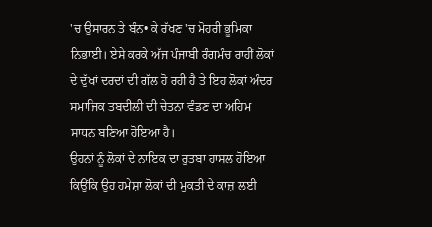'ਚ ਉਸਾਰਨ ਤੇ ਬੰਨ• ਕੇ ਰੱਖਣ 'ਚ ਮੋਹਰੀ ਭੂਮਿਕਾ ਨਿਭਾਈ। ਏਸੇ ਕਰਕੇ ਅੱਜ ਪੰਜਾਬੀ ਰੰਗਮੰਚ ਰਾਹੀਂ ਲੋਕਾਂ ਦੇ ਦੁੱਖਾਂ ਦਰਦਾਂ ਦੀ ਗੱਲ ਹੋ ਰਹੀ ਹੈ ਤੇ ਇਹ ਲੋਕਾਂ ਅੰਦਰ ਸਮਾਜਿਕ ਤਬਦੀਲੀ ਦੀ ਚੇਤਨਾ ਵੰਡਣ ਦਾ ਅਹਿਮ ਸਾਧਨ ਬਣਿਆ ਹੋਇਆ ਹੈ।
ਉਹਨਾਂ ਨੂੰ ਲੋਕਾਂ ਦੇ ਨਾਇਕ ਦਾ ਰੁਤਬਾ ਹਾਸਲ ਹੋਇਆ ਕਿਉਂਕਿ ਉਹ ਹਮੇਸ਼ਾ ਲੋਕਾਂ ਦੀ ਮੁਕਤੀ ਦੇ ਕਾਜ਼ ਲਈ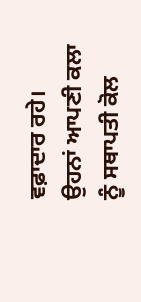ਵਫ਼ਾਦਾਰ ਰਹੇ। ਉਹਨਾਂ ਆਪਣੀ ਕਲਾ ਨੂੰ ਸਥਾਪਤੀ ਕੋਲ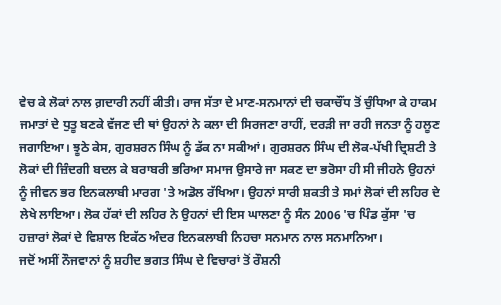ਵੇਚ ਕੇ ਲੋਕਾਂ ਨਾਲ ਗ਼ਦਾਰੀ ਨਹੀਂ ਕੀਤੀ। ਰਾਜ ਸੱਤਾ ਦੇ ਮਾਣ-ਸਨਮਾਨਾਂ ਦੀ ਚਕਾਚੌਂਧ ਤੋਂ ਚੁੰਧਿਆ ਕੇ ਹਾਕਮ ਜਮਾਤਾਂ ਦੇ ਧੁਤੂ ਬਣਕੇ ਵੱਜਣ ਦੀ ਥਾਂ ਉਹਨਾਂ ਨੇ ਕਲਾ ਦੀ ਸਿਰਜਣਾ ਰਾਹੀਂ, ਦਰੜੀ ਜਾ ਰਹੀ ਜਨਤਾ ਨੂੰ ਹਲੂਣ ਜਗਾਇਆ। ਝੂਠੇ ਕੇਸ, ਗੁਰਸ਼ਰਨ ਸਿੰਘ ਨੂੰ ਡੱਕ ਨਾ ਸਕੀਆਂ। ਗੁਰਸ਼ਰਨ ਸਿੰਘ ਦੀ ਲੋਕ-ਪੱਖੀ ਦ੍ਰਿਸ਼ਟੀ ਤੇ ਲੋਕਾਂ ਦੀ ਜ਼ਿੰਦਗੀ ਬਦਲ ਕੇ ਬਰਾਬਰੀ ਭਰਿਆ ਸਮਾਜ ਉਸਾਰੇ ਜਾ ਸਕਣ ਦਾ ਭਰੋਸਾ ਹੀ ਸੀ ਜੀਹਨੇ ਉਹਨਾਂ ਨੂੰ ਜੀਵਨ ਭਰ ਇਨਕਲਾਬੀ ਮਾਰਗ 'ਤੇ ਅਡੋਲ ਰੱਖਿਆ। ਉਹਨਾਂ ਸਾਰੀ ਸ਼ਕਤੀ ਤੇ ਸਮਾਂ ਲੋਕਾਂ ਦੀ ਲਹਿਰ ਦੇ ਲੇਖੇ ਲਾਇਆ। ਲੋਕ ਹੱਕਾਂ ਦੀ ਲਹਿਰ ਨੇ ਉਹਨਾਂ ਦੀ ਇਸ ਘਾਲਣਾ ਨੂੰ ਸੰਨ 2006 'ਚ ਪਿੰਡ ਕੁੱਸਾ 'ਚ ਹਜ਼ਾਰਾਂ ਲੋਕਾਂ ਦੇ ਵਿਸ਼ਾਲ ਇਕੱਠ ਅੰਦਰ ਇਨਕਲਾਬੀ ਨਿਹਚਾ ਸਨਮਾਨ ਨਾਲ ਸਨਮਾਨਿਆ।
ਜਦੋਂ ਅਸੀਂ ਨੌਜਵਾਨਾਂ ਨੂੰ ਸ਼ਹੀਦ ਭਗਤ ਸਿੰਘ ਦੇ ਵਿਚਾਰਾਂ ਤੋਂ ਰੌਸ਼ਨੀ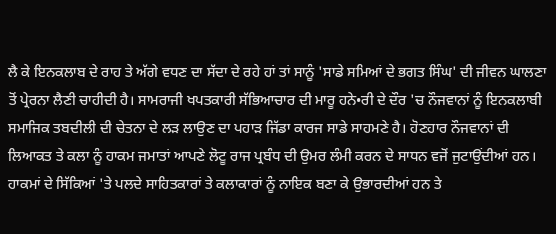ਲੈ ਕੇ ਇਨਕਲਾਬ ਦੇ ਰਾਹ ਤੇ ਅੱਗੇ ਵਧਣ ਦਾ ਸੱਦਾ ਦੇ ਰਹੇ ਹਾਂ ਤਾਂ ਸਾਨੂੰ 'ਸਾਡੇ ਸਮਿਆਂ ਦੇ ਭਗਤ ਸਿੰਘ' ਦੀ ਜੀਵਨ ਘਾਲਣਾ ਤੋਂ ਪ੍ਰੇਰਨਾ ਲੈਣੀ ਚਾਹੀਦੀ ਹੈ। ਸਾਮਰਾਜੀ ਖਪਤਕਾਰੀ ਸੱਭਿਆਚਾਰ ਦੀ ਮਾਰੂ ਹਨੇ•ਰੀ ਦੇ ਦੌਰ 'ਚ ਨੌਜਵਾਨਾਂ ਨੂੰ ਇਨਕਲਾਬੀ ਸਮਾਜਿਕ ਤਬਦੀਲੀ ਦੀ ਚੇਤਨਾ ਦੇ ਲੜ ਲਾਉਣ ਦਾ ਪਹਾੜ ਜਿੱਡਾ ਕਾਰਜ ਸਾਡੇ ਸਾਹਮਣੇ ਹੈ। ਹੋਣਹਾਰ ਨੌਜਵਾਨਾਂ ਦੀ ਲਿਆਕਤ ਤੇ ਕਲਾ ਨੂੰ ਹਾਕਮ ਜਮਾਤਾਂ ਆਪਣੇ ਲੋਟੂ ਰਾਜ ਪ੍ਰਬੰਧ ਦੀ ਉਮਰ ਲੰਮੀ ਕਰਨ ਦੇ ਸਾਧਨ ਵਜੋਂ ਜੁਟਾਉਂਦੀਆਂ ਹਨ। ਹਾਕਮਾਂ ਦੇ ਸਿੱਕਿਆਂ 'ਤੇ ਪਲਦੇ ਸਾਹਿਤਕਾਰਾਂ ਤੇ ਕਲਾਕਾਰਾਂ ਨੂੰ ਨਾਇਕ ਬਣਾ ਕੇ ਉਭਾਰਦੀਆਂ ਹਨ ਤੇ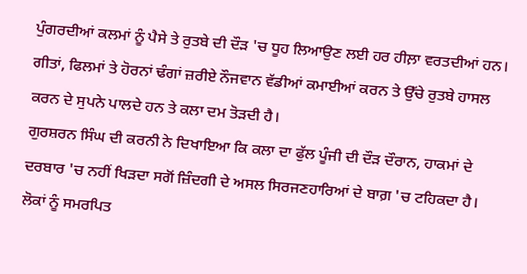ਪੁੰਗਰਦੀਆਂ ਕਲਮਾਂ ਨੂੰ ਪੈਸੇ ਤੇ ਰੁਤਬੇ ਦੀ ਦੌੜ 'ਚ ਧੂਹ ਲਿਆਉਣ ਲਈ ਹਰ ਹੀਲ਼ਾ ਵਰਤਦੀਆਂ ਹਨ। ਗੀਤਾਂ, ਫਿਲਮਾਂ ਤੇ ਹੋਰਨਾਂ ਢੰਗਾਂ ਜ਼ਰੀਏ ਨੌਜਵਾਨ ਵੱਡੀਆਂ ਕਮਾਈਆਂ ਕਰਨ ਤੇ ਉੱਚੇ ਰੁਤਬੇ ਹਾਸਲ ਕਰਨ ਦੇ ਸੁਪਨੇ ਪਾਲਦੇ ਹਨ ਤੇ ਕਲਾ ਦਮ ਤੋੜਦੀ ਹੈ।
ਗੁਰਸ਼ਰਨ ਸਿੰਘ ਦੀ ਕਰਨੀ ਨੇ ਦਿਖਾਇਆ ਕਿ ਕਲਾ ਦਾ ਫੁੱਲ ਪੂੰਜੀ ਦੀ ਦੌੜ ਦੌਰਾਨ, ਹਾਕਮਾਂ ਦੇ ਦਰਬਾਰ 'ਚ ਨਹੀਂ ਖਿੜਦਾ ਸਗੋਂ ਜ਼ਿੰਦਗੀ ਦੇ ਅਸਲ ਸਿਰਜਣਹਾਰਿਆਂ ਦੇ ਬਾਗ਼ 'ਚ ਟਹਿਕਦਾ ਹੈ। ਲੋਕਾਂ ਨੂੰ ਸਮਰਪਿਤ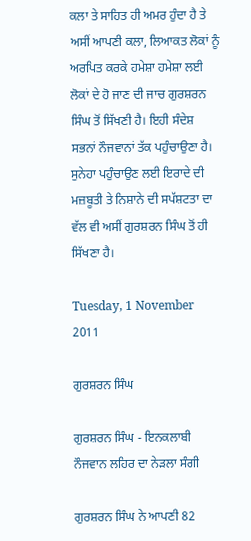ਕਲਾ ਤੇ ਸਾਹਿਤ ਹੀ ਅਮਰ ਹੁੰਦਾ ਹੈ ਤੇ ਅਸੀਂ ਆਪਣੀ ਕਲਾ, ਲਿਆਕਤ ਲੋਕਾਂ ਨੂੰ ਅਰਪਿਤ ਕਰਕੇ ਹਮੇਸ਼ਾ ਹਮੇਸ਼ਾ ਲਈ ਲੋਕਾਂ ਦੇ ਹੋ ਜਾਣ ਦੀ ਜਾਚ ਗੁਰਸ਼ਰਨ ਸਿੰਘ ਤੋਂ ਸਿੱਖਣੀ ਹੈ। ਇਹੀ ਸੰਦੇਸ਼ ਸਭਨਾਂ ਨੌਜਵਾਨਾਂ ਤੱਕ ਪਹੁੰਚਾਉਣਾ ਹੈ। ਸੁਨੇਹਾ ਪਹੁੰਚਾਉਣ ਲਈ ਇਰਾਦੇ ਦੀ ਮਜ਼ਬੂਤੀ ਤੇ ਨਿਸ਼ਾਨੇ ਦੀ ਸਪੱਸ਼ਟਤਾ ਦਾ ਵੱਲ ਵੀ ਅਸੀਂ ਗੁਰਸ਼ਰਨ ਸਿੰਘ ਤੋਂ ਹੀ ਸਿੱਖਣਾ ਹੈ।

Tuesday, 1 November 2011

ਗੁਰਸ਼ਰਨ ਸਿੰਘ

ਗੁਰਸ਼ਰਨ ਸਿੰਘ - ਇਨਕਲਾਬੀ ਨੌਜਵਾਨ ਲਹਿਰ ਦਾ ਨੇੜਲਾ ਸੰਗੀ

ਗੁਰਸ਼ਰਨ ਸਿੰਘ ਨੇ ਆਪਣੀ 82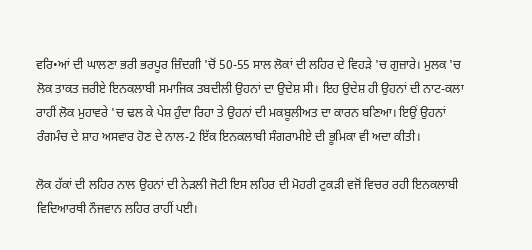ਵਰਿ•ਆਂ ਦੀ ਘਾਲਣਾ ਭਰੀ ਭਰਪੂਰ ਜ਼ਿੰਦਗੀ 'ਚੋਂ 50-55 ਸਾਲ ਲੋਕਾਂ ਦੀ ਲਹਿਰ ਦੇ ਵਿਹੜੇ 'ਚ ਗੁਜ਼ਾਰੇ। ਮੁਲਕ 'ਚ ਲੋਕ ਤਾਕਤ ਜ਼ਰੀਏ ਇਨਕਲਾਬੀ ਸਮਾਜਿਕ ਤਬਦੀਲੀ ਉਹਨਾਂ ਦਾ ਉਦੇਸ਼ ਸੀ। ਇਹ ਉਦੇਸ਼ ਹੀ ਉਹਨਾਂ ਦੀ ਨਾਟ-ਕਲਾ ਰਾਹੀਂ ਲੋਕ ਮੁਹਾਵਰੇ 'ਚ ਢਲ ਕੇ ਪੇਸ਼ ਹੁੰਦਾ ਰਿਹਾ ਤੇ ਉਹਨਾਂ ਦੀ ਮਕਬੂਲੀਅਤ ਦਾ ਕਾਰਨ ਬਣਿਆ। ਇਉਂ ਉਹਨਾਂ ਰੰਗਮੰਚ ਦੇ ਸ਼ਾਹ ਅਸਵਾਰ ਹੋਣ ਦੇ ਨਾਲ-2 ਇੱਕ ਇਨਕਲਾਬੀ ਸੰਗਰਾਮੀਏ ਦੀ ਭੂਮਿਕਾ ਵੀ ਅਦਾ ਕੀਤੀ।

ਲੋਕ ਹੱਕਾਂ ਦੀ ਲਹਿਰ ਨਾਲ ਉਹਨਾਂ ਦੀ ਨੇੜਲੀ ਜੋਟੀ ਇਸ ਲਹਿਰ ਦੀ ਮੋਹਰੀ ਟੁਕੜੀ ਵਜੋਂ ਵਿਚਰ ਰਹੀ ਇਨਕਲਾਬੀ ਵਿਦਿਆਰਥੀ ਨੌਜਵਾਨ ਲਹਿਰ ਰਾਹੀਂ ਪਈ।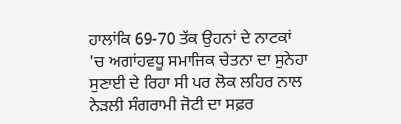ਹਾਲਾਂਕਿ 69-70 ਤੱਕ ਉਹਨਾਂ ਦੇ ਨਾਟਕਾਂ 'ਚ ਅਗਾਂਹਵਧੂ ਸਮਾਜਿਕ ਚੇਤਨਾ ਦਾ ਸੁਨੇਹਾ ਸੁਣਾਈ ਦੇ ਰਿਹਾ ਸੀ ਪਰ ਲੋਕ ਲਹਿਰ ਨਾਲ ਨੇੜਲੀ ਸੰਗਰਾਮੀ ਜੋਟੀ ਦਾ ਸਫ਼ਰ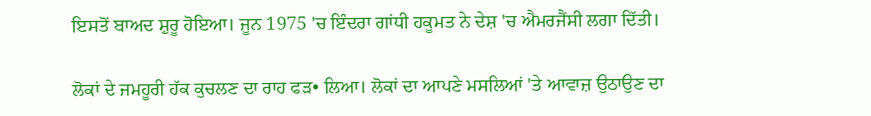ਇਸਤੋਂ ਬਾਅਦ ਸ਼ੁਰੂ ਹੋਇਆ। ਜੂਨ 1975 'ਚ ਇੰਦਰਾ ਗਾਂਧੀ ਹਕੂਮਤ ਨੇ ਦੇਸ਼ 'ਚ ਐਮਰਜੈਂਸੀ ਲਗਾ ਦਿੱਤੀ।

ਲੋਕਾਂ ਦੇ ਜਮਹੂਰੀ ਹੱਕ ਕੁਚਲਣ ਦਾ ਰਾਹ ਫੜ• ਲਿਆ। ਲੋਕਾਂ ਦਾ ਆਪਣੇ ਮਸਲਿਆਂ 'ਤੇ ਆਵਾਜ਼ ਉਠਾਉਣ ਦਾ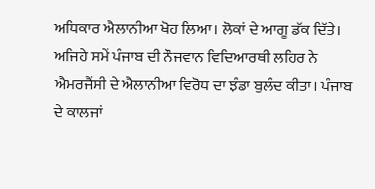ਅਧਿਕਾਰ ਐਲਾਨੀਆ ਖੋਹ ਲਿਆ। ਲੋਕਾਂ ਦੇ ਆਗੂ ਡੱਕ ਦਿੱਤੇ। ਅਜਿਹੇ ਸਮੇਂ ਪੰਜਾਬ ਦੀ ਨੌਜਵਾਨ ਵਿਦਿਆਰਥੀ ਲਹਿਰ ਨੇ ਐਮਰਜੈਂਸੀ ਦੇ ਐਲਾਨੀਆ ਵਿਰੋਧ ਦਾ ਝੰਡਾ ਬੁਲੰਦ ਕੀਤਾ। ਪੰਜਾਬ ਦੇ ਕਾਲਜਾਂ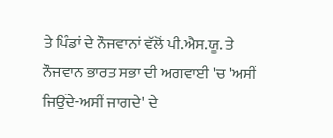ਤੇ ਪਿੰਡਾਂ ਦੇ ਨੌਜਵਾਨਾਂ ਵੱਲੋਂ ਪੀ.ਐਸ.ਯੂ. ਤੇ ਨੌਜਵਾਨ ਭਾਰਤ ਸਭਾ ਦੀ ਅਗਵਾਈ 'ਚ 'ਅਸੀਂ ਜਿਉਂਦੇ-ਅਸੀਂ ਜਾਗਦੇ' ਦੇ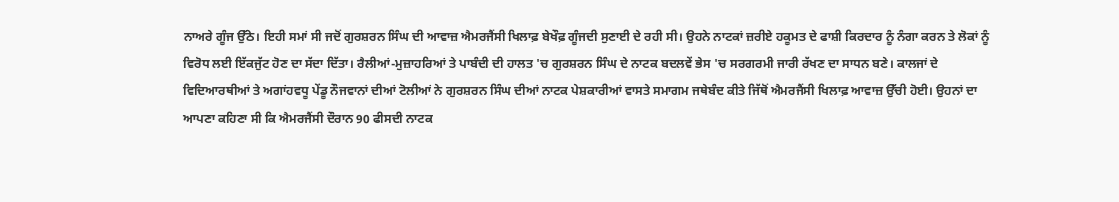ਨਾਅਰੇ ਗੂੰਜ ਉੱਠੇ। ਇਹੀ ਸਮਾਂ ਸੀ ਜਦੋਂ ਗੁਰਸ਼ਰਨ ਸਿੰਘ ਦੀ ਆਵਾਜ਼ ਐਮਰਜੈਂਸੀ ਖਿਲਾਫ਼ ਬੇਖੌਫ਼ ਗੂੰਜਦੀ ਸੁਣਾਈ ਦੇ ਰਹੀ ਸੀ। ਉਹਨੇ ਨਾਟਕਾਂ ਜ਼ਰੀਏ ਹਕੂਮਤ ਦੇ ਫਾਸ਼ੀ ਕਿਰਦਾਰ ਨੂੰ ਨੰਗਾ ਕਰਨ ਤੇ ਲੋਕਾਂ ਨੂੰ ਵਿਰੋਧ ਲਈ ਇੱਕਜੁੱਟ ਹੋਣ ਦਾ ਸੱਦਾ ਦਿੱਤਾ। ਰੈਲੀਆਂ-ਮੁਜ਼ਾਹਰਿਆਂ ਤੇ ਪਾਬੰਦੀ ਦੀ ਹਾਲਤ 'ਚ ਗੁਰਸ਼ਰਨ ਸਿੰਘ ਦੇ ਨਾਟਕ ਬਦਲਵੇਂ ਭੇਸ 'ਚ ਸਰਗਰਮੀ ਜਾਰੀ ਰੱਖਣ ਦਾ ਸਾਧਨ ਬਣੇ। ਕਾਲਜਾਂ ਦੇ ਵਿਦਿਆਰਥੀਆਂ ਤੇ ਅਗਾਂਹਵਧੂ ਪੇਂਡੂ ਨੌਜਵਾਨਾਂ ਦੀਆਂ ਟੋਲੀਆਂ ਨੇ ਗੁਰਸ਼ਰਨ ਸਿੰਘ ਦੀਆਂ ਨਾਟਕ ਪੇਸ਼ਕਾਰੀਆਂ ਵਾਸਤੇ ਸਮਾਗਮ ਜਥੇਬੰਦ ਕੀਤੇ ਜਿੱਥੋਂ ਐਮਰਜੈਂਸੀ ਖਿਲਾਫ਼ ਆਵਾਜ਼ ਉੱਚੀ ਹੋਈ। ਉਹਨਾਂ ਦਾ ਆਪਣਾ ਕਹਿਣਾ ਸੀ ਕਿ ਐਮਰਜੈਂਸੀ ਦੌਰਾਨ 90 ਫੀਸਦੀ ਨਾਟਕ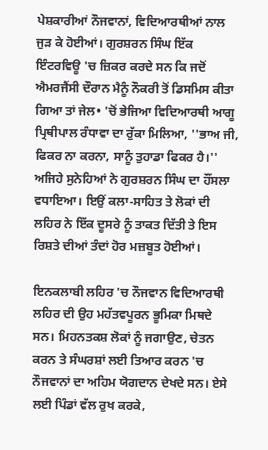ਪੇਸ਼ਕਾਰੀਆਂ ਨੌਜਵਾਨਾਂ, ਵਿਦਿਆਰਥੀਆਂ ਨਾਲ ਜੁੜ ਕੇ ਹੋਈਆਂ। ਗੁਰਸ਼ਰਨ ਸਿੰਘ ਇੱਕ ਇੰਟਰਵਿਊ 'ਚ ਜ਼ਿਕਰ ਕਰਦੇ ਸਨ ਕਿ ਜਦੋਂ ਐਮਰਜੈਂਸੀ ਦੌਰਾਨ ਮੈਨੂੰ ਨੌਕਰੀ ਤੋਂ ਡਿਸਮਿਸ ਕੀਤਾ ਗਿਆ ਤਾਂ ਜੇਲ• 'ਚੋਂ ਭੇਜਿਆ ਵਿਦਿਆਰਥੀ ਆਗੂ ਪ੍ਰਿਥੀਪਾਲ ਰੰਧਾਵਾ ਦਾ ਰੁੱਕਾ ਮਿਲਿਆ, ''ਭਾਅ ਜੀ, ਫਿਕਰ ਨਾ ਕਰਨਾ, ਸਾਨੂੰ ਤੁਹਾਡਾ ਫਿਕਰ ਹੈ।'' ਅਜਿਹੇ ਸੁਨੇਹਿਆਂ ਨੇ ਗੁਰਸ਼ਰਨ ਸਿੰਘ ਦਾ ਹੌਂਸਲਾ ਵਧਾਇਆ। ਇਉਂ ਕਲਾ-ਸਾਹਿਤ ਤੇ ਲੋਕਾਂ ਦੀ ਲਹਿਰ ਨੇ ਇੱਕ ਦੂਸਰੇ ਨੂੰ ਤਾਕਤ ਦਿੱਤੀ ਤੇ ਇਸ ਰਿਸ਼ਤੇ ਦੀਆਂ ਤੰਦਾਂ ਹੋਰ ਮਜ਼ਬੂਤ ਹੋਈਆਂ।

ਇਨਕਲਾਬੀ ਲਹਿਰ 'ਚ ਨੌਜਵਾਨ ਵਿਦਿਆਰਥੀ ਲਹਿਰ ਦੀ ਉਹ ਮਹੱਤਵਪੂਰਨ ਭੂਮਿਕਾ ਮਿਥਦੇ ਸਨ। ਮਿਹਨਤਕਸ਼ ਲੋਕਾਂ ਨੂੰ ਜਗਾਉਣ, ਚੇਤਨ ਕਰਨ ਤੇ ਸੰਘਰਸ਼ਾਂ ਲਈ ਤਿਆਰ ਕਰਨ 'ਚ ਨੌਜਵਾਨਾਂ ਦਾ ਅਹਿਮ ਯੋਗਦਾਨ ਦੇਖਦੇ ਸਨ। ਏਸੇ ਲਈ ਪਿੰਡਾਂ ਵੱਲ ਰੁਖ ਕਰਕੇ,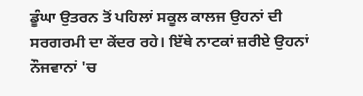ਡੂੰਘਾ ਉਤਰਨ ਤੋਂ ਪਹਿਲਾਂ ਸਕੂਲ ਕਾਲਜ ਉਹਨਾਂ ਦੀ ਸਰਗਰਮੀ ਦਾ ਕੇਂਦਰ ਰਹੇ। ਇੱਥੇ ਨਾਟਕਾਂ ਜ਼ਰੀਏ ਉਹਨਾਂ ਨੌਜਵਾਨਾਂ 'ਚ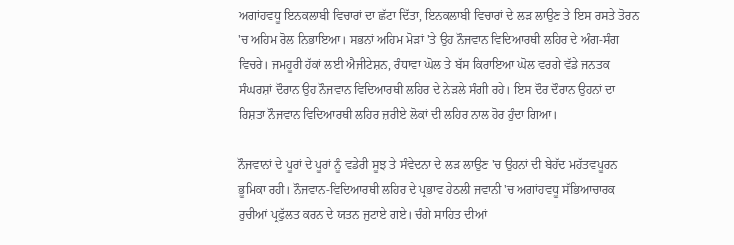ਅਗਾਂਹਵਧੂ ਇਨਕਲਾਬੀ ਵਿਚਾਰਾਂ ਦਾ ਛੱਟਾ ਦਿੱਤਾ, ਇਨਕਲਾਬੀ ਵਿਚਾਰਾਂ ਦੇ ਲੜ ਲਾਉਣ ਤੇ ਇਸ ਰਸਤੇ ਤੋਰਨ 'ਚ ਅਹਿਮ ਰੋਲ ਨਿਭਾਇਆ। ਸਭਨਾਂ ਅਹਿਮ ਮੋੜਾਂ 'ਤੇ ਉਹ ਨੌਜਵਾਨ ਵਿਦਿਆਰਥੀ ਲਹਿਰ ਦੇ ਅੰਗ-ਸੰਗ ਵਿਚਰੇ। ਜਮਹੂਰੀ ਹੱਕਾਂ ਲਈ ਐਜੀਟੇਸ਼ਨ, ਰੰਧਾਵਾ ਘੋਲ ਤੇ ਬੱਸ ਕਿਰਾਇਆ ਘੋਲ ਵਰਗੇ ਵੱਡੇ ਜਨਤਕ ਸੰਘਰਸ਼ਾਂ ਦੌਰਾਨ ਉਹ ਨੌਜਵਾਨ ਵਿਦਿਆਰਥੀ ਲਹਿਰ ਦੇ ਨੇੜਲੇ ਸੰਗੀ ਰਹੇ। ਇਸ ਦੌਰ ਦੌਰਾਨ ਉਹਨਾਂ ਦਾ ਰਿਸ਼ਤਾ ਨੌਜਵਾਨ ਵਿਦਿਆਰਥੀ ਲਹਿਰ ਜ਼ਰੀਏ ਲੋਕਾਂ ਦੀ ਲਹਿਰ ਨਾਲ ਹੋਰ ਹੁੰਦਾ ਗਿਆ।

ਨੌਜਵਾਨਾਂ ਦੇ ਪੂਰਾਂ ਦੇ ਪੂਰਾਂ ਨੂੰ ਵਡੇਰੀ ਸੂਝ ਤੇ ਸੰਵੇਦਨਾ ਦੇ ਲੜ ਲਾਉਣ 'ਚ ਉਹਨਾਂ ਦੀ ਬੇਹੱਦ ਮਹੱਤਵਪੂਰਨ ਭੂਮਿਕਾ ਰਹੀ। ਨੌਜਵਾਨ-ਵਿਦਿਆਰਥੀ ਲਹਿਰ ਦੇ ਪ੍ਰਭਾਵ ਹੇਠਲੀ ਜਵਾਨੀ 'ਚ ਅਗਾਂਹਵਧੂ ਸੱਭਿਆਚਾਰਕ ਰੁਚੀਆਂ ਪ੍ਰਫੁੱਲਤ ਕਰਨ ਦੇ ਯਤਨ ਜੁਟਾਏ ਗਏ। ਚੰਗੇ ਸਾਹਿਤ ਦੀਆਂ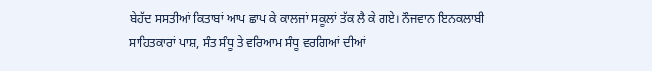ਬੇਹੱਦ ਸਸਤੀਆਂ ਕਿਤਾਬਾਂ ਆਪ ਛਾਪ ਕੇ ਕਾਲਜਾਂ ਸਕੂਲਾਂ ਤੱਕ ਲੈ ਕੇ ਗਏ। ਨੌਜਵਾਨ ਇਨਕਲਾਬੀ ਸਾਹਿਤਕਾਰਾਂ ਪਾਸ਼, ਸੰਤ ਸੰਧੂ ਤੇ ਵਰਿਆਮ ਸੰਧੂ ਵਰਗਿਆਂ ਦੀਆਂ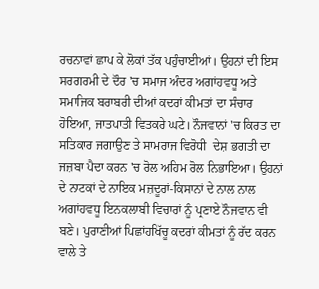ਰਚਨਾਵਾਂ ਛਾਪ ਕੇ ਲੋਕਾਂ ਤੱਕ ਪਹੁੰਚਾਈਆਂ। ਉਹਨਾਂ ਦੀ ਇਸ ਸਰਗਰਮੀ ਦੇ ਦੌਰ 'ਚ ਸਮਾਜ ਅੰਦਰ ਅਗਾਂਹਵਧੂ ਅਤੇ ਸਮਾਜਿਕ ਬਰਾਬਰੀ ਦੀਆਂ ਕਦਰਾਂ ਕੀਮਤਾਂ ਦਾ ਸੰਚਾਰ ਹੋਇਆ, ਜਾਤਪਾਤੀ ਵਿਤਕਰੇ ਘਟੇ। ਨੌਜਵਾਨਾਂ 'ਚ ਕਿਰਤ ਦਾ ਸਤਿਕਾਰ ਜਗਾਉਣ ਤੇ ਸਾਮਰਾਜ ਵਿਰੋਧੀ  ਦੇਸ਼ ਭਗਤੀ ਦਾ ਜਜ਼ਬਾ ਪੈਦਾ ਕਰਨ 'ਚ ਰੋਲ ਅਹਿਮ ਰੋਲ ਨਿਭਾਇਆ। ਉਹਨਾਂ ਦੇ ਨਾਟਕਾਂ ਦੇ ਨਾਇਕ ਮਜ਼ਦੂਰਾਂ-ਕਿਸਾਨਾਂ ਦੇ ਨਾਲ ਨਾਲ ਅਗਾਂਹਵਧੂ ਇਨਕਲਾਬੀ ਵਿਚਾਰਾਂ ਨੂੰ ਪ੍ਰਣਾਏ ਨੌਜਵਾਨ ਵੀ ਬਣੇ। ਪੁਰਾਣੀਆਂ ਪਿਛਾਂਹਖਿੱਚੂ ਕਦਰਾਂ ਕੀਮਤਾਂ ਨੂੰ ਰੱਦ ਕਰਨ ਵਾਲੇ ਤੇ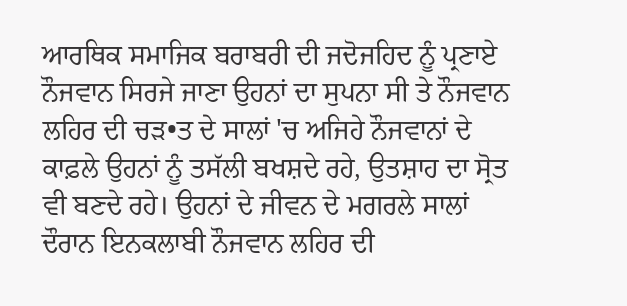ਆਰਥਿਕ ਸਮਾਜਿਕ ਬਰਾਬਰੀ ਦੀ ਜਦੋਜਹਿਦ ਨੂੰ ਪ੍ਰਣਾਏ ਨੌਜਵਾਨ ਸਿਰਜੇ ਜਾਣਾ ਉਹਨਾਂ ਦਾ ਸੁਪਨਾ ਸੀ ਤੇ ਨੌਜਵਾਨ ਲਹਿਰ ਦੀ ਚੜ•ਤ ਦੇ ਸਾਲਾਂ 'ਚ ਅਜਿਹੇ ਨੌਜਵਾਨਾਂ ਦੇ ਕਾਫ਼ਲੇ ਉਹਨਾਂ ਨੂੰ ਤਸੱਲੀ ਬਖਸ਼ਦੇ ਰਹੇ, ਉਤਸ਼ਾਹ ਦਾ ਸ੍ਰੋਤ ਵੀ ਬਣਦੇ ਰਹੇ। ਉਹਨਾਂ ਦੇ ਜੀਵਨ ਦੇ ਮਗਰਲੇ ਸਾਲਾਂ ਦੌਰਾਨ ਇਨਕਲਾਬੀ ਨੌਜਵਾਨ ਲਹਿਰ ਦੀ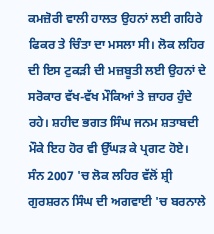ਕਮਜ਼ੋਰੀ ਵਾਲੀ ਹਾਲਤ ਉਹਨਾਂ ਲਈ ਗਹਿਰੇ ਫਿਕਰ ਤੇ ਚਿੰਤਾ ਦਾ ਮਸਲਾ ਸੀ। ਲੋਕ ਲਹਿਰ ਦੀ ਇਸ ਟੁਕੜੀ ਦੀ ਮਜ਼ਬੂਤੀ ਲਈ ਉਹਨਾਂ ਦੇ ਸਰੋਕਾਰ ਵੱਖ-ਵੱਖ ਮੌਕਿਆਂ ਤੇ ਜ਼ਾਹਰ ਹੁੰਦੇ ਰਹੇ। ਸ਼ਹੀਦ ਭਗਤ ਸਿੰਘ ਜਨਮ ਸ਼ਤਾਬਦੀ ਮੌਕੇ ਇਹ ਹੋਰ ਵੀ ਉੱਘੜ ਕੇ ਪ੍ਰਗਟ ਹੋਏ। ਸੰਨ 2007 'ਚ ਲੋਕ ਲਹਿਰ ਵੱਲੋਂ ਸ਼੍ਰੀ ਗੁਰਸ਼ਰਨ ਸਿੰਘ ਦੀ ਅਗਵਾਈ 'ਚ ਬਰਨਾਲੇ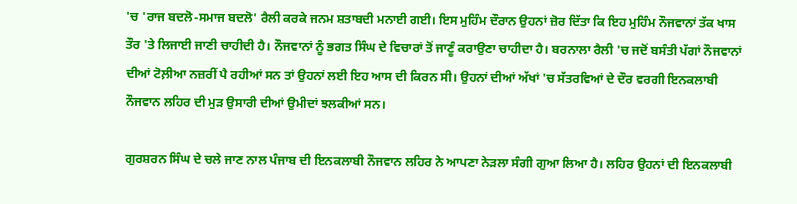'ਚ 'ਰਾਜ ਬਦਲੋ-ਸਮਾਜ ਬਦਲੋ' ਰੈਲੀ ਕਰਕੇ ਜਨਮ ਸ਼ਤਾਬਦੀ ਮਨਾਈ ਗਈ। ਇਸ ਮੁਹਿੰਮ ਦੌਰਾਨ ਉਹਨਾਂ ਜ਼ੋਰ ਦਿੱਤਾ ਕਿ ਇਹ ਮੁਹਿੰਮ ਨੌਜਵਾਨਾਂ ਤੱਕ ਖਾਸ ਤੌਰ 'ਤੇ ਲਿਜਾਈ ਜਾਣੀ ਚਾਹੀਦੀ ਹੈ। ਨੌਜਵਾਨਾਂ ਨੂੰ ਭਗਤ ਸਿੰਘ ਦੇ ਵਿਚਾਰਾਂ ਤੋਂ ਜਾਣੂੰ ਕਰਾਉਣਾ ਚਾਹੀਦਾ ਹੈ। ਬਰਨਾਲਾ ਰੈਲੀ 'ਚ ਜਦੋਂ ਬਸੰਤੀ ਪੱਗਾਂ ਨੌਜਵਾਨਾਂ ਦੀਆਂ ਟੋਲ਼ੀਆ ਨਜ਼ਰੀਂ ਪੈ ਰਹੀਆਂ ਸਨ ਤਾਂ ਉਹਨਾਂ ਲਈ ਇਹ ਆਸ ਦੀ ਕਿਰਨ ਸੀ। ਉਹਨਾਂ ਦੀਆਂ ਅੱਖਾਂ 'ਚ ਸੱਤਰਵਿਆਂ ਦੇ ਦੌਰ ਵਰਗੀ ਇਨਕਲਾਬੀ ਨੌਜਵਾਨ ਲਹਿਰ ਦੀ ਮੁੜ ਉਸਾਰੀ ਦੀਆਂ ਉਮੀਦਾਂ ਝਲਕੀਆਂ ਸਨ।

ਗੁਰਸ਼ਰਨ ਸਿੰਘ ਦੇ ਚਲੇ ਜਾਣ ਨਾਲ ਪੰਜਾਬ ਦੀ ਇਨਕਲਾਬੀ ਨੌਜਵਾਨ ਲਹਿਰ ਨੇ ਆਪਣਾ ਨੇੜਲਾ ਸੰਗੀ ਗੁਆ ਲਿਆ ਹੈ। ਲਹਿਰ ਉਹਨਾਂ ਦੀ ਇਨਕਲਾਬੀ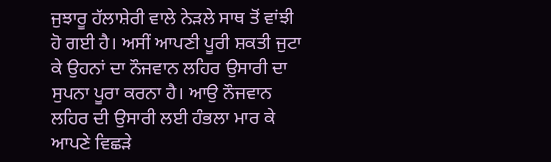ਜੁਝਾਰੂ ਹੱਲਾਸ਼ੇਰੀ ਵਾਲੇ ਨੇੜਲੇ ਸਾਥ ਤੋਂ ਵਾਂਝੀ ਹੋ ਗਈ ਹੈ। ਅਸੀਂ ਆਪਣੀ ਪੂਰੀ ਸ਼ਕਤੀ ਜੁਟਾ ਕੇ ਉਹਨਾਂ ਦਾ ਨੌਜਵਾਨ ਲਹਿਰ ਉਸਾਰੀ ਦਾ ਸੁਪਨਾ ਪੂਰਾ ਕਰਨਾ ਹੈ। ਆਉ ਨੌਜਵਾਨ ਲਹਿਰ ਦੀ ਉਸਾਰੀ ਲਈ ਹੰਭਲਾ ਮਾਰ ਕੇ ਆਪਣੇ ਵਿਛੜੇ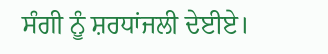ਸੰਗੀ ਨੂੰ ਸ਼ਰਧਾਂਜਲੀ ਦੇਈਏ।